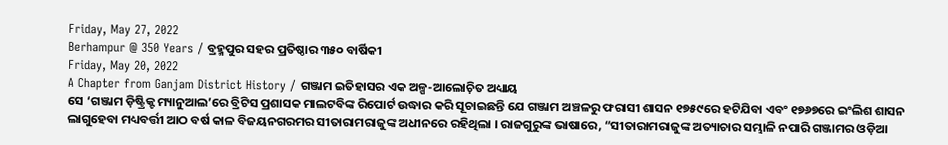Friday, May 27, 2022
Berhampur @ 350 Years / ବ୍ରହ୍ମପୁର ସହର ପ୍ରତିଷ୍ଠାର ୩୫୦ ବାର୍ଷିକୀ
Friday, May 20, 2022
A Chapter from Ganjam District History / ଗଞ୍ଜାମ ଇତିହାସର ଏକ ଅଳ୍ପ-ଆଲୋଚ଼ିତ ଅଧ୍ୟାୟ
ସେ ‘ଗଞ୍ଜାମ ଡ଼ିଷ୍ଟ୍ରିକ୍ଟ ମ୍ୟାନୁଆଲ’ରେ ବ୍ରିଟିସ ପ୍ରଶାସକ ମାଲଟବିଙ୍କ ରିପୋର୍ଟ ଉଦ୍ଧାର କରି ସୂଚାଇଛନ୍ତି ଯେ ଗଞ୍ଜାମ ଅଞ୍ଚଳରୁ ଫରାସୀ ଶାସନ ୧୭୫୯ରେ ହଟିଯିବା ଏବଂ ୧୭୬୭ରେ ଇଂଲିଶ ଶାସନ ଲାଗୁହେବା ମଧ୍ୟବର୍ତ୍ତୀ ଆଠ ବର୍ଷ କାଳ ବିଜୟନଗରମର ସୀତାରାମରାଜୁଙ୍କ ଅଧୀନରେ ରହିଥିଲା । ରାଜଗୁରୁଙ୍କ ଭାଷାରେ, “ସୀତାରାମରାଜୁଙ୍କ ଅତ୍ୟାଚାର ସମ୍ଭାଳି ନପାରି ଗଞ୍ଜାମର ଓଡ଼ିଆ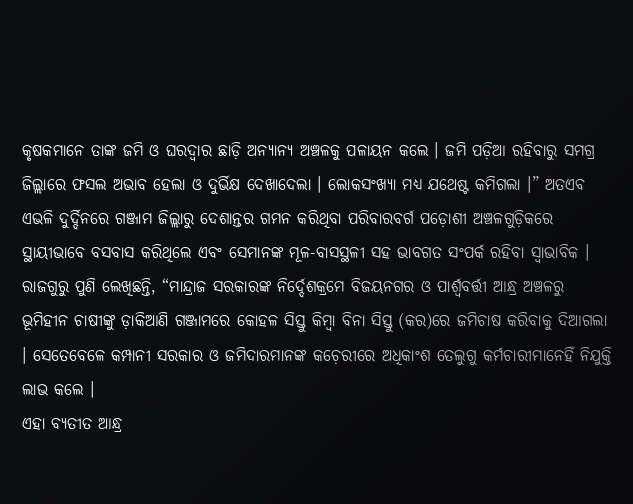କୃଷକମାନେ ତାଙ୍କ ଜମି ଓ ଘରଦ୍ୱାର ଛାଡ଼ି ଅନ୍ୟାନ୍ୟ ଅଞ୍ଚଳକୁ ପଳାୟନ କଲେ । ଜମି ପଡ଼ିଆ ରହିବାରୁ ସମଗ୍ର ଜିଲ୍ଲାରେ ଫସଲ ଅଭାବ ହେଲା ଓ ଦୁର୍ଭିକ୍ଷ ଦେଖାଦେଲା । ଲୋକସଂଖ୍ୟା ମଧ୍ୟ ଯଥେଷ୍ଟ କମିଗଲା ।” ଅତଏବ ଏଭଳି ଦୁର୍ଦ୍ଦିନରେ ଗଞ୍ଜାମ ଜିଲ୍ଲାରୁ ଦେଶାନ୍ତର ଗମନ କରିଥିବା ପରିବାରବର୍ଗ ପଡ଼ୋଶୀ ଅଞ୍ଚଳଗୁଡ଼ିକରେ ସ୍ଥାୟୀଭାବେ ବସବାସ କରିଥିଲେ ଏବଂ ସେମାନଙ୍କ ମୂଳ-ବାସସ୍ଥଳୀ ସହ ଭାବଗତ ସଂପର୍କ ରହିବା ସ୍ୱାଭାବିକ ।
ରାଜଗୁରୁ ପୁଣି ଲେଖିଛନ୍ତି, “ମାନ୍ଦ୍ରାଜ ସରକାରଙ୍କ ନିର୍ଦ୍ଦେଶକ୍ରମେ ବିଜୟନଗର ଓ ପାର୍ଶ୍ୱବର୍ତ୍ତୀ ଆନ୍ଧ୍ର ଅଞ୍ଚଳରୁ ଭୂମିହୀନ ଚାଷୀଙ୍କୁ ଡ଼ାକିଆଣି ଗଞ୍ଜାମରେ କୋହଳ ସିସ୍ତୁ କିମ୍ୱା ବିନା ସିସ୍ତୁ (କର)ରେ ଜମିଚାଷ କରିବାକୁ ଦିଆଗଲା । ସେତେବେଳେ କମ୍ପାନୀ ସରକାର ଓ ଜମିଦାରମାନଙ୍କ କଚ଼େରୀରେ ଅଧିକାଂଶ ତେଲୁଗୁ କର୍ମଚାରୀମାନେହିଁ ନିଯୁକ୍ତି ଲାଭ କଲେ ।
ଏହା ବ୍ୟତୀତ ଆନ୍ଧ୍ର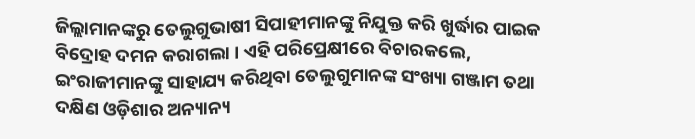ଜିଲ୍ଲାମାନଙ୍କରୁ ତେଲୁଗୁଭାଷୀ ସିପାହୀମାନଙ୍କୁ ନିଯୁକ୍ତ କରି ଖୁର୍ଦ୍ଧାର ପାଇକ ବିଦ୍ରୋହ ଦମନ କରାଗଲା । ଏହି ପରିପ୍ରେକ୍ଷୀରେ ବିଚାରକଲେ, ଇଂରାଜୀମାନଙ୍କୁ ସାହାଯ୍ୟ କରିଥିବା ତେଲୁଗୁମାନଙ୍କ ସଂଖ୍ୟା ଗଞ୍ଜାମ ତଥା ଦକ୍ଷିଣ ଓଡ଼ିଶାର ଅନ୍ୟାନ୍ୟ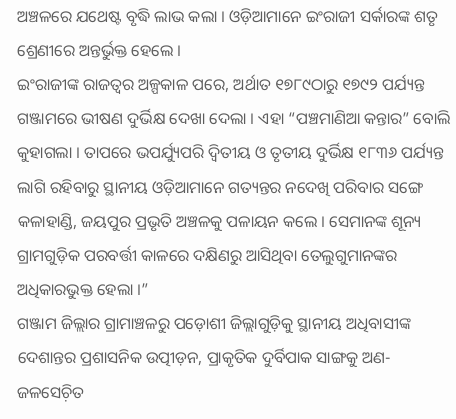ଅଞ୍ଚଳରେ ଯଥେଷ୍ଟ ବୃଦ୍ଧି ଲାଭ କଲା । ଓଡ଼ିଆମାନେ ଇଂରାଜୀ ସର୍କାରଙ୍କ ଶତୃ ଶ୍ରେଣୀରେ ଅନ୍ତର୍ଭୁକ୍ତ ହେଲେ ।
ଇଂରାଜୀଙ୍କ ରାଜତ୍ୱର ଅଳ୍ପକାଳ ପରେ, ଅର୍ଥାତ ୧୭୮୯ଠାରୁ ୧୭୯୨ ପର୍ଯ୍ୟନ୍ତ ଗଞ୍ଜାମରେ ଭୀଷଣ ଦୁର୍ଭିକ୍ଷ ଦେଖା ଦେଲା । ଏହା “ପଞ୍ଚମାଣିଆ କନ୍ତାର” ବୋଲି କୁହାଗଲା । ତାପରେ ଭପର୍ଯ୍ୟୁପରି ଦ୍ୱିତୀୟ ଓ ତୃତୀୟ ଦୁର୍ଭିକ୍ଷ ୧୮୩୬ ପର୍ଯ୍ୟନ୍ତ ଲାଗି ରହିବାରୁ ସ୍ଥାନୀୟ ଓଡ଼ିଆମାନେ ଗତ୍ୟନ୍ତର ନଦେଖି ପରିବାର ସଙ୍ଗେ କଳାହାଣ୍ଡି, ଜୟପୁର ପ୍ରଭୃତି ଅଞ୍ଚଳକୁ ପଳାୟନ କଲେ । ସେମାନଙ୍କ ଶୂନ୍ୟ ଗ୍ରାମଗୁଡ଼ିକ ପରବର୍ତ୍ତୀ କାଳରେ ଦକ୍ଷିଣରୁ ଆସିଥିବା ତେଲୁଗୁମାନଙ୍କର ଅଧିକାରଭୁକ୍ତ ହେଲା ।”
ଗଞ୍ଜାମ ଜିଲ୍ଲାର ଗ୍ରାମାଞ୍ଚଳରୁ ପଡ଼ୋଶୀ ଜିଲ୍ଲାଗୁଡ଼ିକୁ ସ୍ଥାନୀୟ ଅଧିବାସୀଙ୍କ ଦେଶାନ୍ତର ପ୍ରଶାସନିକ ଉତ୍ପୀଡ଼ନ, ପ୍ରାକୃତିକ ଦୁର୍ବିପାକ ସାଙ୍ଗକୁ ଅଣ-ଜଳସେଚ଼ିତ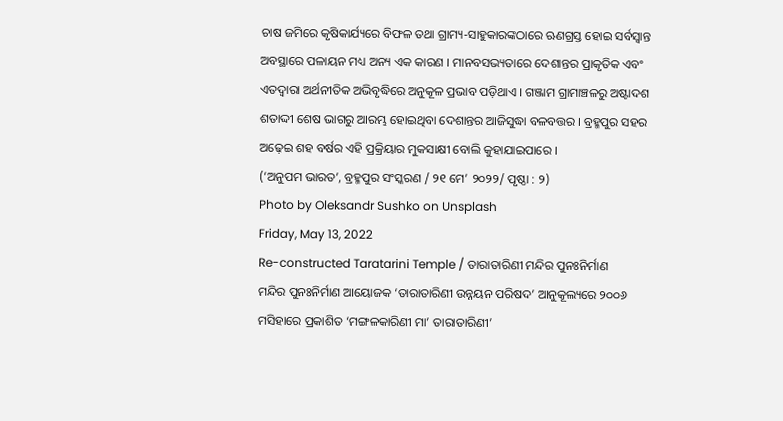ଚାଷ ଜମିରେ କୃଷିକାର୍ଯ୍ୟରେ ବିଫଳ ତଥା ଗ୍ରାମ୍ୟ-ସାହୁକାରଙ୍କଠାରେ ଋଣଗ୍ରସ୍ତ ହୋଇ ସର୍ବସ୍ୱାନ୍ତ ଅବସ୍ଥାରେ ପଳାୟନ ମଧ୍ୟ ଅନ୍ୟ ଏକ କାରଣ । ମାନବସଭ୍ୟତାରେ ଦେଶାନ୍ତର ପ୍ରାକୃତିକ ଏବଂ ଏତଦ୍ୱାରା ଅର୍ଥନୀତିକ ଅଭିବୃଦ୍ଧିରେ ଅନୁକୂଳ ପ୍ରଭାବ ପଡ଼ିଥାଏ । ଗଞ୍ଜାମ ଗ୍ରାମାଞ୍ଚଳରୁ ଅଷ୍ଟାଦଶ ଶତାଦ୍ଦୀ ଶେଷ ଭାଗରୁ ଆରମ୍ଭ ହୋଇଥିବା ଦେଶାନ୍ତର ଆଜିସୁଦ୍ଧା ବଳବତ୍ତର । ବ୍ରହ୍ମପୁର ସହର ଅଢ଼େଇ ଶହ ବର୍ଷର ଏହି ପ୍ରକ୍ରିୟାର ମୁକସାକ୍ଷୀ ବୋଲି କୁହାଯାଇପାରେ ।
(‘ଅନୁପମ ଭାରତ’, ବ୍ରହ୍ମପୁର ସଂସ୍କରଣ / ୨୧ ମେ’ ୨୦୨୨/ ପୃଷ୍ଠା : ୨)
Photo by Oleksandr Sushko on Unsplash
Friday, May 13, 2022
Re-constructed Taratarini Temple / ତାରାତାରିଣୀ ମନ୍ଦିର ପୁନଃନିର୍ମାଣ
ମନ୍ଦିର ପୁନଃନିର୍ମାଣ ଆୟୋଜକ ‘ତାରାତାରିଣୀ ଉନ୍ନୟନ ପରିଷଦ’ ଆନୁକୂଲ୍ୟରେ ୨୦୦୬ ମସିହାରେ ପ୍ରକାଶିତ ‘ମଙ୍ଗଳକାରିଣୀ ମା’ ତାରାତାରିଣୀ’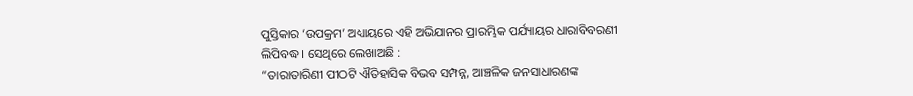ପୁସ୍ତିକାର ‘ଉପକ୍ରମ’ ଅଧ୍ୟାୟରେ ଏହି ଅଭିଯାନର ପ୍ରାରମ୍ଭିକ ପର୍ଯ୍ୟାୟର ଧାରାବିବରଣୀ ଲିପିବଦ୍ଧ । ସେଥିରେ ଲେଖାଅଛି :
“ତାରାତାରିଣୀ ପୀଠଟି ଐତିହାସିକ ବିଭବ ସମ୍ପନ୍ନ, ଆଞ୍ଚଳିକ ଜନସାଧାରଣଙ୍କ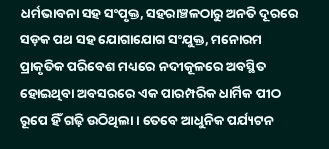ଧର୍ମଭାବନା ସହ ସଂପୃକ୍ତ, ସହରାଞ୍ଚଳଠାରୁ ଅନତି ଦୂରରେ ସଡ଼କ ପଥ ସହ ଯୋଗାଯୋଗ ସଂଯୁକ୍ତ, ମନୋରମ ପ୍ରାକୃତିକ ପରିବେଶ ମଧ୍ୟରେ ନଦୀକୂଳରେ ଅବସ୍ଥିତ ହୋଇଥିବା ଅବସରରେ ଏକ ପାରମ୍ପରିକ ଧାର୍ମିକ ପୀଠ ରୂପେ ହିଁ ଗଢ଼ି ଉଠିଥିଲା । ତେବେ ଆଧୁନିକ ପର୍ଯ୍ୟଟନ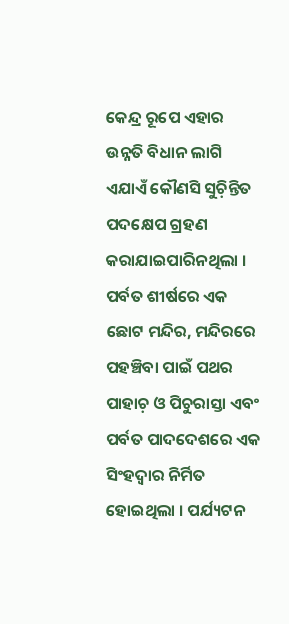କେନ୍ଦ୍ର ରୂପେ ଏହାର ଉନ୍ନତି ବିଧାନ ଲାଗି ଏଯାଏଁ କୌଣସି ସୁଚ଼ିନ୍ତିତ ପଦକ୍ଷେପ ଗ୍ରହଣ କରାଯାଇପାରିନଥିଲା । ପର୍ବତ ଶୀର୍ଷରେ ଏକ ଛୋଟ ମନ୍ଦିର, ମନ୍ଦିରରେ ପହଞ୍ଚିବା ପାଇଁ ପଥର ପାହାଚ଼ ଓ ପିଚୁରାସ୍ତା ଏବଂ ପର୍ବତ ପାଦଦେଶରେ ଏକ ସିଂହଦ୍ୱାର ନିର୍ମିତ ହୋଇଥିଲା । ପର୍ଯ୍ୟଟନ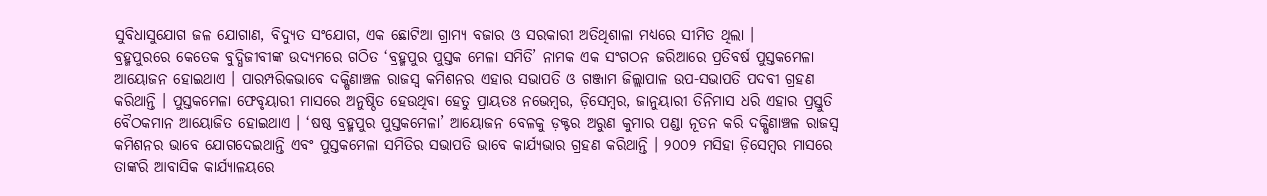ସୁବିଧାସୁଯୋଗ ଜଳ ଯୋଗାଣ, ବିଦ୍ୟୁତ ସଂଯୋଗ, ଏକ ଛୋଟିଆ ଗ୍ରାମ୍ୟ ବଜାର ଓ ସରକାରୀ ଅତିଥିଶାଳା ମଧ୍ୟରେ ସୀମିତ ଥିଲା ।
ବ୍ରହ୍ମପୁରରେ କେତେକ ବୁଦ୍ଧିଜୀବୀଙ୍କ ଉଦ୍ୟମରେ ଗଠିତ ‘ବ୍ରହ୍ମପୁର ପୁସ୍ତକ ମେଳା ସମିତି’ ନାମକ ଏକ ସଂଗଠନ ଜରିଆରେ ପ୍ରତିବର୍ଷ ପୁସ୍ତକମେଳା ଆୟୋଜନ ହୋଇଥାଏ । ପାରମ୍ପରିକଭାବେ ଦକ୍ଷିଣାଞ୍ଚଳ ରାଜସ୍ୱ କମିଶନର ଏହାର ସଭାପତି ଓ ଗଞ୍ଜାମ ଜିଲ୍ଲାପାଳ ଉପ-ସଭାପତି ପଦବୀ ଗ୍ରହଣ କରିଥାନ୍ତି । ପୁସ୍ତକମେଳା ଫେବୃୟାରୀ ମାସରେ ଅନୁଷ୍ଠିତ ହେଉଥିବା ହେତୁ ପ୍ରାୟତଃ ନଭେମ୍ୱର, ଡ଼ିସେମ୍ୱର, ଜାନୁୟାରୀ ତିନିମାସ ଧରି ଏହାର ପ୍ରସ୍ତୁତି ବୈଠକମାନ ଆୟୋଜିତ ହୋଇଥାଏ । ‘ଷଷ୍ଠ ବ୍ରହ୍ମପୁର ପୁସ୍ତକମେଳା’ ଆୟୋଜନ ବେଳକୁ ଡ଼କ୍ଟର ଅରୁଣ କୁମାର ପଣ୍ଡା ନୂତନ କରି ଦକ୍ଷିଣାଞ୍ଚଳ ରାଜସ୍ୱ କମିଶନର ଭାବେ ଯୋଗଦେଇଥାନ୍ତି ଏବଂ ପୁସ୍ତକମେଳା ସମିତିର ସଭାପତି ଭାବେ କାର୍ଯ୍ୟଭାର ଗ୍ରହଣ କରିଥାନ୍ତି । ୨୦୦୨ ମସିହା ଡ଼ିସେମ୍ୱର ମାସରେ ତାଙ୍କରି ଆବାସିକ କାର୍ଯ୍ୟାଳୟରେ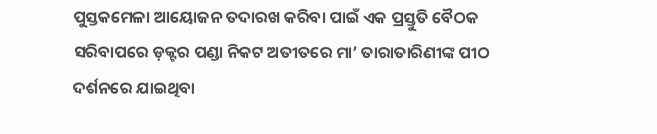ପୁସ୍ତକମେଳା ଆୟୋଜନ ତଦାରଖ କରିବା ପାଇଁ ଏକ ପ୍ରସ୍ତୁତି ବୈଠକ ସରିବାପରେ ଡ଼କ୍ଟର ପଣ୍ଡା ନିକଟ ଅତୀତରେ ମା’ ତାରାତାରିଣୀଙ୍କ ପୀଠ ଦର୍ଶନରେ ଯାଇଥିବା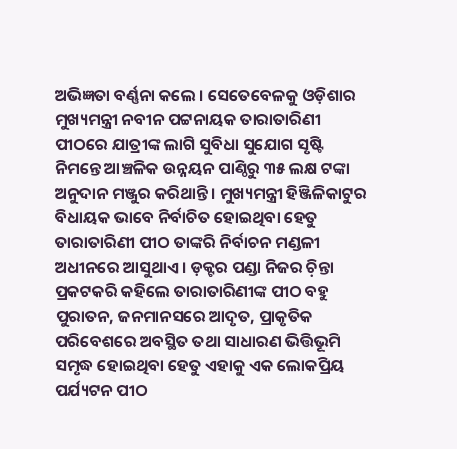ଅଭିଜ୍ଞତା ବର୍ଣ୍ଣନା କଲେ । ସେତେବେଳକୁ ଓଡ଼ିଶାର ମୁଖ୍ୟମନ୍ତ୍ରୀ ନବୀନ ପଟ୍ଟନାୟକ ତାରାତାରିଣୀ ପୀଠରେ ଯାତ୍ରୀଙ୍କ ଲାଗି ସୁବିଧା ସୁଯୋଗ ସୃଷ୍ଟି ନିମନ୍ତେ ଆଞ୍ଚଳିକ ଉନ୍ନୟନ ପାଣ୍ଠିରୁ ୩୫ ଲକ୍ଷ ଟଙ୍କା ଅନୁଦାନ ମଞ୍ଜୁର କରିଥାନ୍ତି । ମୁଖ୍ୟମନ୍ତ୍ରୀ ହିଞ୍ଜିଳିକାଟୁର ବିଧାୟକ ଭାବେ ନିର୍ବାଚିତ ହୋଇଥିବା ହେତୁ ତାରାତାରିଣୀ ପୀଠ ତାଙ୍କରି ନିର୍ବାଚନ ମଣ୍ଡଳୀ ଅଧୀନରେ ଆସୁଥାଏ । ଡ଼କ୍ଟର ପଣ୍ଡା ନିଜର ଚ଼ିନ୍ତା ପ୍ରକଟକରି କହିଲେ ତାରାତାରିଣୀଙ୍କ ପୀଠ ବହୁ ପୁରାତନ, ଜନମାନସରେ ଆଦୃତ, ପ୍ରାକୃତିକ ପରିବେଶରେ ଅବସ୍ଥିତ ତଥା ସାଧାରଣ ଭିତ୍ତିଭୂମି ସମୃଦ୍ଧ ହୋଇଥିବା ହେତୁ ଏହାକୁ ଏକ ଲୋକପ୍ରିୟ ପର୍ଯ୍ୟଟନ ପୀଠ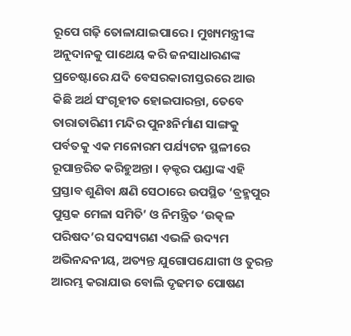ରୂପେ ଗଢ଼ି ତୋଳାଯାଇପାରେ । ମୁଖ୍ୟମନ୍ତ୍ରୀଙ୍କ ଅନୁଦାନକୁ ପାଥେୟ କରି ଜନସାଧାରଣଙ୍କ ପ୍ରଚେଷ୍ଟାରେ ଯଦି ବେସରକାରୀସ୍ତରରେ ଆଉ କିଛି ଅର୍ଥ ସଂଗୃହୀତ ହୋଇପାରନ୍ତା, ତେବେ ତାରାତାରିଣୀ ମନ୍ଦିର ପୁନଃନିର୍ମାଣ ସାଙ୍ଗକୁ ପର୍ବତକୁ ଏକ ମନୋରମ ପର୍ଯ୍ୟଟନ ସ୍ଥଳୀରେ ରୂପାନ୍ତରିତ କରିହୁଅନ୍ତା । ଡ଼କ୍ଟର ପଣ୍ଡାଙ୍କ ଏହି ପ୍ରସ୍ତାବ ଶୁଣିବା କ୍ଷଣି ସେଠାରେ ଉପସ୍ଥିତ ‘ବ୍ରହ୍ମପୁର ପୁସ୍ତକ ମେଳା ସମିତି’ ଓ ନିମନ୍ତ୍ରିତ ‘ଉତ୍କଳ ପରିଷଦ’ର ସଦସ୍ୟଗଣ ଏଭଳି ଉଦ୍ୟମ ଅଭିନନ୍ଦନୀୟ, ଅତ୍ୟନ୍ତ ଯୁଗୋପଯୋଗୀ ଓ ତୁରନ୍ତ ଆରମ୍ଭ କରାଯାଉ ବୋଲି ଦୃଢମତ ପୋଷଣ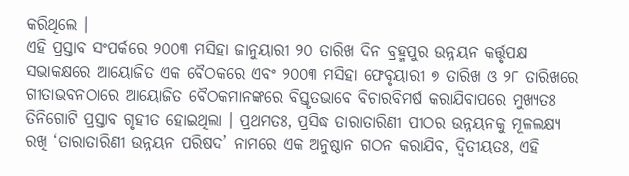କରିଥିଲେ ।
ଏହି ପ୍ରସ୍ତାବ ସଂପର୍କରେ ୨୦୦୩ ମସିହା ଜାନୁୟାରୀ ୨୦ ତାରିଖ ଦିନ ବ୍ରହ୍ମପୁର ଉନ୍ନୟନ କର୍ତ୍ତୃପକ୍ଷ ସଭାକକ୍ଷରେ ଆୟୋଜିତ ଏକ ବୈଠକରେ ଏବଂ ୨୦୦୩ ମସିହା ଫେବୃୟାରୀ ୭ ତାରିଖ ଓ ୨୮ ତାରିଖରେ ଗୀତାଭବନଠାରେ ଆୟୋଜିତ ବୈଠକମାନଙ୍କରେ ବିସ୍ତୃତଭାବେ ବିଚାରବିମର୍ଷ କରାଯିବାପରେ ମୁଖ୍ୟତଃ ତିନିଗୋଟି ପ୍ରସ୍ତାବ ଗୃହୀତ ହୋଇଥିଲା । ପ୍ରଥମତଃ, ପ୍ରସିଦ୍ଧ ତାରାତାରିଣୀ ପୀଠର ଉନ୍ନୟନକୁ ମୂଳଲକ୍ଷ୍ୟ ରଖି ‘ତାରାତାରିଣୀ ଉନ୍ନୟନ ପରିଷଦ’ ନାମରେ ଏକ ଅନୁଷ୍ଠାନ ଗଠନ କରାଯିବ, ଦ୍ୱିତୀୟତଃ, ଏହି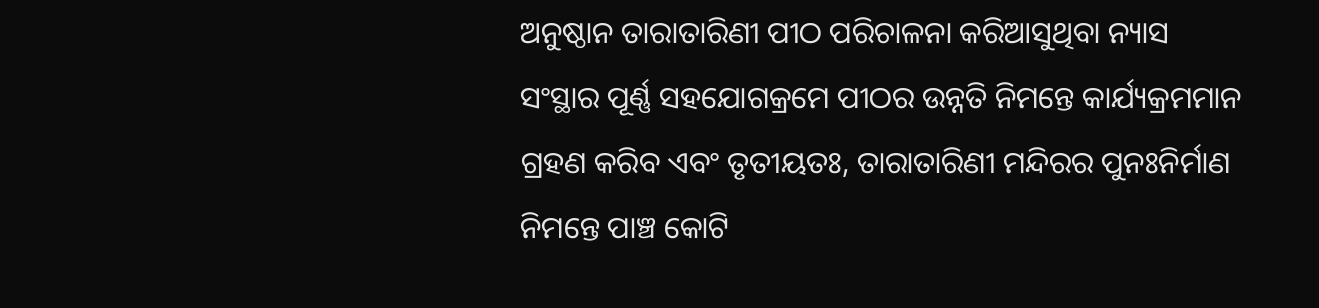ଅନୁଷ୍ଠାନ ତାରାତାରିଣୀ ପୀଠ ପରିଚାଳନା କରିଆସୁଥିବା ନ୍ୟାସ ସଂସ୍ଥାର ପୂର୍ଣ୍ଣ ସହଯୋଗକ୍ରମେ ପୀଠର ଉନ୍ନତି ନିମନ୍ତେ କାର୍ଯ୍ୟକ୍ରମମାନ ଗ୍ରହଣ କରିବ ଏବଂ ତୃତୀୟତଃ, ତାରାତାରିଣୀ ମନ୍ଦିରର ପୁନଃନିର୍ମାଣ ନିମନ୍ତେ ପାଞ୍ଚ କୋଟି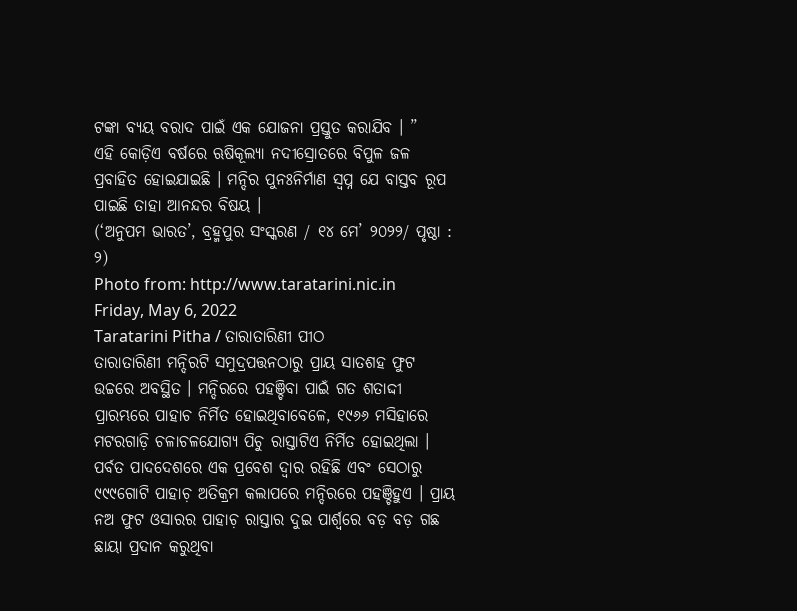ଟଙ୍କା ବ୍ୟୟ ବରାଦ ପାଇଁ ଏକ ଯୋଜନା ପ୍ରସ୍ତୁତ କରାଯିବ । ”
ଏହି କୋଡ଼ିଏ ବର୍ଷରେ ଋଷିକୂଲ୍ୟା ନଦୀସ୍ରୋତରେ ବିପୁଳ ଜଳ ପ୍ରବାହିତ ହୋଇଯାଇଛି । ମନ୍ଦିର ପୁନଃନିର୍ମାଣ ସ୍ୱପ୍ନ ଯେ ବାସ୍ତବ ରୂପ ପାଇଛି ତାହା ଆନନ୍ଦର ବିଷୟ ।
(‘ଅନୁପମ ଭାରତ’, ବ୍ରହ୍ମପୁର ସଂସ୍କରଣ / ୧୪ ମେ’ ୨୦୨୨/ ପୃଷ୍ଠା : ୨)
Photo from: http://www.taratarini.nic.in
Friday, May 6, 2022
Taratarini Pitha / ତାରାତାରିଣୀ ପୀଠ
ତାରାତାରିଣୀ ମନ୍ଦିରଟି ସମୁଦ୍ରପତ୍ତନଠାରୁ ପ୍ରାୟ ସାତଶହ ଫୁଟ ଉଚ୍ଚରେ ଅବସ୍ଥିତ । ମନ୍ଦିରରେ ପହଞ୍ଚିବା ପାଇଁ ଗତ ଶତାଦ୍ଦୀ ପ୍ରାରମ୍ଭରେ ପାହାଚ ନିର୍ମିତ ହୋଇଥିବାବେଳେ, ୧୯୬୬ ମସିହାରେ ମଟରଗାଡ଼ି ଚଳାଚଳଯୋଗ୍ୟ ପିଚୁ ରାସ୍ତାଟିଏ ନିର୍ମିତ ହୋଇଥିଲା । ପର୍ବତ ପାଦଦେଶରେ ଏକ ପ୍ରବେଶ ଦ୍ୱାର ରହିଛି ଏବଂ ସେଠାରୁ ୯୯୯ଗୋଟି ପାହାଚ଼ ଅତିକ୍ରମ କଲାପରେ ମନ୍ଦିରରେ ପହଞ୍ଚିହୁଏ । ପ୍ରାୟ ନଅ ଫୁଟ ଓସାରର ପାହାଚ଼ ରାସ୍ତାର ଦୁଇ ପାର୍ଶ୍ୱରେ ବଡ଼ ବଡ଼ ଗଛ ଛାୟା ପ୍ରଦାନ କରୁଥିବା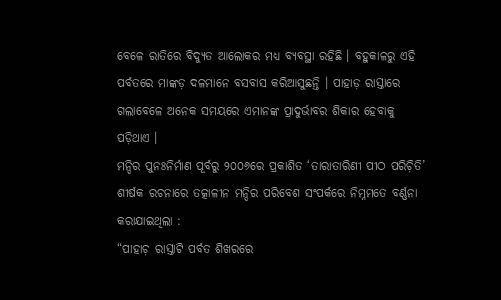ବେଳେ ରାତିରେ ବିଦ୍ୟୁତ ଆଲୋକର ମଧ୍ୟ ବ୍ୟବସ୍ଥା ରହିଛି । ବହୁକାଳରୁ ଏହି ପର୍ବତରେ ମାଙ୍କଡ଼ ଦଳମାନେ ବସବାସ କରିଆସୁଛନ୍ତି । ପାହାଡ଼ ରାସ୍ତାରେ ଗଲାବେଳେ ଅନେକ ସମୟରେ ଏମାନଙ୍କ ପ୍ରାଦୁର୍ଭାବର ଶିକାର ହେବାକୁ ପଡ଼ିଥାଏ ।
ମନ୍ଦିର ପୁନଃନିର୍ମାଣ ପୂର୍ବରୁ ୨୦୦୬ରେ ପ୍ରକାଶିତ ‘ତାରାତାରିଣୀ ପୀଠ ପରିଚ଼ିତି’ ଶୀର୍ଷକ ରଚନାରେ ତତ୍କାଳୀନ ମନ୍ଦିର ପରିବେଶ ସଂପର୍କରେ ନିମ୍ନମତେ ବର୍ଣ୍ଣନା କରାଯାଇଥିଲା :
“ପାହାଚ଼ ରାସ୍ତାଟି ପର୍ବତ ଶିଖରରେ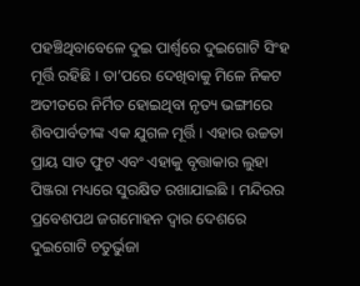ପହଞ୍ଚିଥିବାବେଳେ ଦୁଇ ପାର୍ଶ୍ୱରେ ଦୁଇଗୋଟି ସିଂହ ମୂର୍ତ୍ତି ରହିଛି । ତା’ପରେ ଦେଖିବାକୁ ମିଳେ ନିକଟ ଅତୀତରେ ନିର୍ମିତ ହୋଇଥିବା ନୃତ୍ୟ ଭଙ୍ଗୀରେ ଶିବପାର୍ବତୀଙ୍କ ଏକ ଯୁଗଳ ମୂର୍ତ୍ତି । ଏହାର ଉଚ୍ଚତା ପ୍ରାୟ ସାତ ଫୁଟ ଏବଂ ଏହାକୁ ବୃତ୍ତାକାର ଲୁହା ପିଞ୍ଜରା ମଧ୍ୟରେ ସୁରକ୍ଷିତ ରଖାଯାଇଛି । ମନ୍ଦିରର ପ୍ରବେଶପଥ ଜଗମୋହନ ଦ୍ୱାର ଦେଶରେ ଦୁଇଗୋଟି ଚତୁର୍ଭୁଜା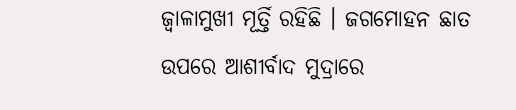ଜ୍ୱାଳାମୁଖୀ ମୂର୍ତ୍ତି ରହିଛି । ଜଗମୋହନ ଛାତ ଉପରେ ଆଶୀର୍ବାଦ ମୁଦ୍ରାରେ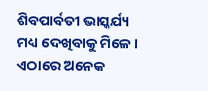ଶିବପାର୍ବତୀ ଭାସ୍କର୍ଯ୍ୟ ମଧ୍ୟ ଦେଖିବାକୁ ମିଳେ । ଏଠାରେ ଅନେକ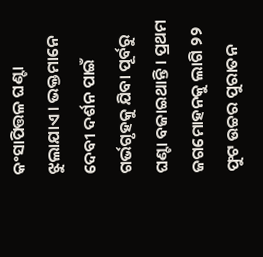କଂସାପିତ୍ତଳ ଘଣ୍ଟା ଝୁଲାଯାଏ । ଭକ୍ତମାନେ ଦେବୀ ଦର୍ଶନ ପାଇଁ ଗର୍ଭଗୃହକୁ ଯିବା ପୂର୍ବରୁ ଘଣ୍ଟା ବଜାଇଥାନ୍ତି । ପ୍ରଥମ ଜଗମୋହନକୁ ଲାଗି ୨୨ ଫୁଟ ଉଚ୍ଚର ପୁରାତନ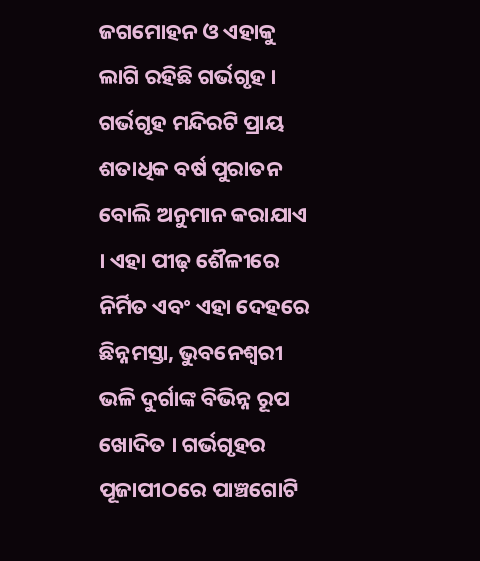ଜଗମୋହନ ଓ ଏହାକୁ ଲାଗି ରହିଛି ଗର୍ଭଗୃହ ।
ଗର୍ଭଗୃହ ମନ୍ଦିରଟି ପ୍ରାୟ ଶତାଧିକ ବର୍ଷ ପୁରାତନ ବୋଲି ଅନୁମାନ କରାଯାଏ । ଏହା ପୀଢ଼ ଶୈଳୀରେ ନିର୍ମିତ ଏବଂ ଏହା ଦେହରେ ଛିନ୍ନମସ୍ତା, ଭୁବନେଶ୍ୱରୀ ଭଳି ଦୁର୍ଗାଙ୍କ ବିଭିନ୍ନ ରୂପ ଖୋଦିତ । ଗର୍ଭଗୃହର ପୂଜାପୀଠରେ ପାଞ୍ଚଗୋଟି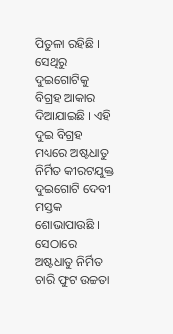ପିତୁଳା ରହିଛି । ସେଥିରୁ ଦୁଇଗୋଟିକୁ ବିଗ୍ରହ ଆକାର ଦିଆଯାଇଛି । ଏହି ଦୁଇ ବିଗ୍ରହ ମଧ୍ୟରେ ଅଷ୍ଟଧାତୁ ନିର୍ମିତ କୀରଟଯୁକ୍ତ ଦୁଇଗୋଟି ଦେବୀ ମସ୍ତକ ଶୋଭାପାଉଛି । ସେଠାରେ ଅଷ୍ଟଧାତୁ ନିର୍ମିତ ଚାରି ଫୁଟ ଉଚ୍ଚତା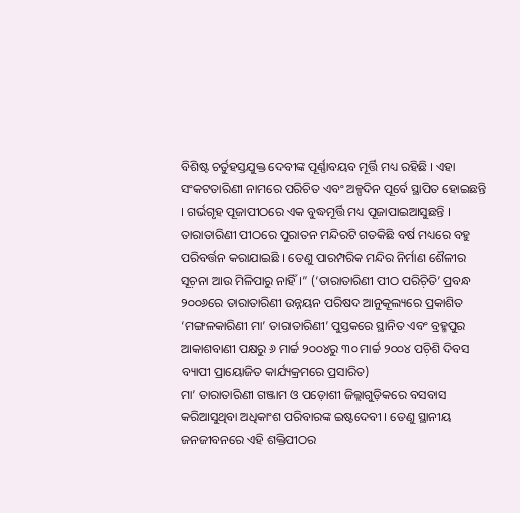ବିଶିଷ୍ଟ ଚର୍ତୁହସ୍ତଯୁକ୍ତ ଦେବୀଙ୍କ ପୂର୍ଣ୍ଣାବୟବ ମୂର୍ତ୍ତି ମଧ୍ୟ ରହିଛି । ଏହା ସଂକଟତାରିଣୀ ନାମରେ ପରିଚିତ ଏବଂ ଅଳ୍ପଦିନ ପୂର୍ବେ ସ୍ଥାପିତ ହୋଇଛନ୍ତି । ଗର୍ଭଗୃହ ପୂଜାପୀଠରେ ଏକ ବୁଦ୍ଧମୂର୍ତ୍ତି ମଧ୍ୟ ପୂଜାପାଇଆସୁଛନ୍ତି ।
ତାରାତାରିଣୀ ପୀଠରେ ପୁରାତନ ମନ୍ଦିରଟି ଗତକିଛି ବର୍ଷ ମଧ୍ୟରେ ବହୁ ପରିବର୍ତ୍ତନ କରାଯାଇଛି । ତେଣୁ ପାରମ୍ପରିକ ମନ୍ଦିର ନିର୍ମାଣ ଶୈଳୀର ସୂଚ଼ନା ଆଉ ମିଳିପାରୁ ନାହିଁ ।” (‘ତାରାତାରିଣୀ ପୀଠ ପରିଚ଼ିତି’ ପ୍ରବନ୍ଧ ୨୦୦୬ରେ ତାରାତାରିଣୀ ଉନ୍ନୟନ ପରିଷଦ ଆନୁକୂଲ୍ୟରେ ପ୍ରକାଶିତ ‘ମଙ୍ଗଳକାରିଣୀ ମା’ ତାରାତାରିଣୀ’ ପୁସ୍ତକରେ ସ୍ଥାନିତ ଏବଂ ବ୍ରହ୍ମପୁର ଆକାଶବାଣୀ ପକ୍ଷରୁ ୬ ମାର୍ଚ୍ଚ ୨୦୦୪ରୁ ୩୦ ମାର୍ଚ୍ଚ ୨୦୦୪ ପଚ଼ିଶି ଦିବସ ବ୍ୟାପୀ ପ୍ରାୟୋଜିତ କାର୍ଯ୍ୟକ୍ରମରେ ପ୍ରସାରିତ)
ମା’ ତାରାତାରିଣୀ ଗଞ୍ଜାମ ଓ ପଡ଼ୋଶୀ ଜିଲ୍ଲାଗୁଡ଼ିକରେ ବସବାସ କରିଆସୁଥିବା ଅଧିକାଂଶ ପରିବାରଙ୍କ ଇଷ୍ଟଦେବୀ । ତେଣୁ ସ୍ଥାନୀୟ ଜନଜୀବନରେ ଏହି ଶକ୍ତିପୀଠର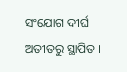ସଂଯୋଗ ଦୀର୍ଘ ଅତୀତରୁ ସ୍ଥାପିତ ।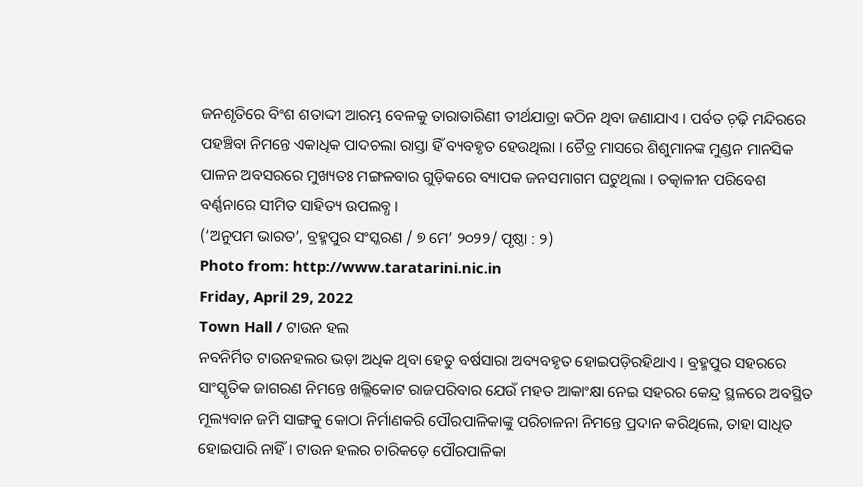ଜନଶୃତିରେ ବିଂଶ ଶତାଦ୍ଦୀ ଆରମ୍ଭ ବେଳକୁ ତାରାତାରିଣୀ ତୀର୍ଥଯାତ୍ରା କଠିନ ଥିବା ଜଣାଯାଏ । ପର୍ବତ ଚ଼ଢ଼ି ମନ୍ଦିରରେ ପହଞ୍ଚିବା ନିମନ୍ତେ ଏକାଧିକ ପାଦଚଲା ରାସ୍ତା ହିଁ ବ୍ୟବହୃତ ହେଉଥିଲା । ଚୈତ୍ର ମାସରେ ଶିଶୁମାନଙ୍କ ମୁଣ୍ଡନ ମାନସିକ ପାଳନ ଅବସରରେ ମୁଖ୍ୟତଃ ମଙ୍ଗଳବାର ଗୁଡ଼ିକରେ ବ୍ୟାପକ ଜନସମାଗମ ଘଟୁଥିଲା । ତତ୍କାଳୀନ ପରିବେଶ ବର୍ଣ୍ଣନାରେ ସୀମିତ ସାହିତ୍ୟ ଉପଲବ୍ଧ ।
(‘ଅନୁପମ ଭାରତ’, ବ୍ରହ୍ମପୁର ସଂସ୍କରଣ / ୭ ମେ’ ୨୦୨୨/ ପୃଷ୍ଠା : ୨)
Photo from: http://www.taratarini.nic.in
Friday, April 29, 2022
Town Hall / ଟାଉନ ହଲ
ନବନିର୍ମିତ ଟାଉନହଲର ଭଡ଼ା ଅଧିକ ଥିବା ହେତୁ ବର୍ଷସାରା ଅବ୍ୟବହୃତ ହୋଇପଡ଼ିରହିଥାଏ । ବ୍ରହ୍ମପୁର ସହରରେ ସାଂସ୍କୃତିକ ଜାଗରଣ ନିମନ୍ତେ ଖଲ୍ଲିକୋଟ ରାଜପରିବାର ଯେଉଁ ମହତ ଆକାଂକ୍ଷା ନେଇ ସହରର କେନ୍ଦ୍ର ସ୍ଥଳରେ ଅବସ୍ଥିତ ମୂଲ୍ୟବାନ ଜମି ସାଙ୍ଗକୁ କୋଠା ନିର୍ମାଣକରି ପୌରପାଳିକାଙ୍କୁ ପରିଚାଳନା ନିମନ୍ତେ ପ୍ରଦାନ କରିଥିଲେ, ତାହା ସାଧିତ ହୋଇପାରି ନାହିଁ । ଟାଉନ ହଲର ଚାରିକଡ଼େ ପୌରପାଳିକା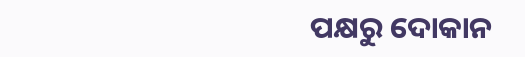ପକ୍ଷରୁ ଦୋକାନ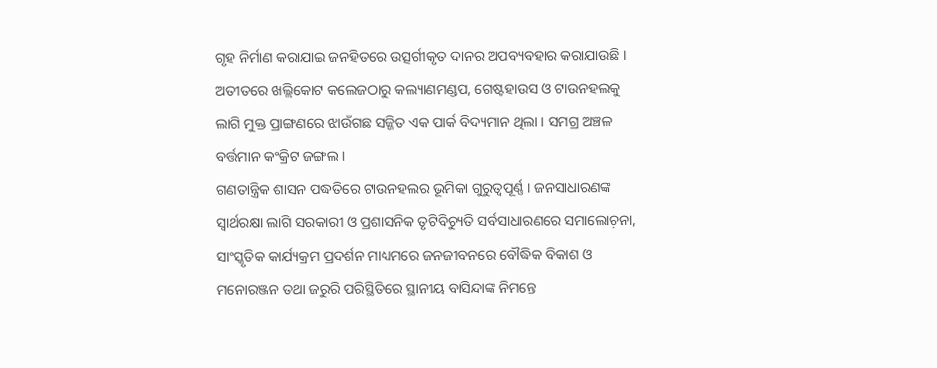ଗୃହ ନିର୍ମାଣ କରାଯାଇ ଜନହିତରେ ଉତ୍ସର୍ଗୀକୃତ ଦାନର ଅପବ୍ୟବହାର କରାଯାଉଛି । ଅତୀତରେ ଖଲ୍ଲିକୋଟ କଲେଜଠାରୁ କଲ୍ୟାଣମଣ୍ଡପ, ଗେଷ୍ଟହାଉସ ଓ ଟାଉନହଲକୁ ଲାଗି ମୁକ୍ତ ପ୍ରାଙ୍ଗଣରେ ଝାଉଁଗଛ ସଜ୍ଜିତ ଏକ ପାର୍କ ବିଦ୍ୟମାନ ଥିଲା । ସମଗ୍ର ଅଞ୍ଚଳ ବର୍ତ୍ତମାନ କଂକ୍ରିଟ ଜଙ୍ଗଲ ।
ଗଣତାନ୍ତ୍ରିକ ଶାସନ ପଦ୍ଧତିରେ ଟାଉନହଲର ଭୂମିକା ଗୁରୁତ୍ୱପୂର୍ଣ୍ଣ । ଜନସାଧାରଣଙ୍କ ସ୍ୱାର୍ଥରକ୍ଷା ଲାଗି ସରକାରୀ ଓ ପ୍ରଶାସନିକ ତୃଟିବିଚ୍ୟୁତି ସର୍ବସାଧାରଣରେ ସମାଲୋଚ଼ନା, ସାଂସ୍କୃତିକ କାର୍ଯ୍ୟକ୍ରମ ପ୍ରଦର୍ଶନ ମାଧ୍ୟମରେ ଜନଜୀବନରେ ବୌଦ୍ଧିକ ବିକାଶ ଓ ମନୋରଞ୍ଜନ ତଥା ଜରୁରି ପରିସ୍ଥିତିରେ ସ୍ଥାନୀୟ ବାସିନ୍ଦାଙ୍କ ନିମନ୍ତେ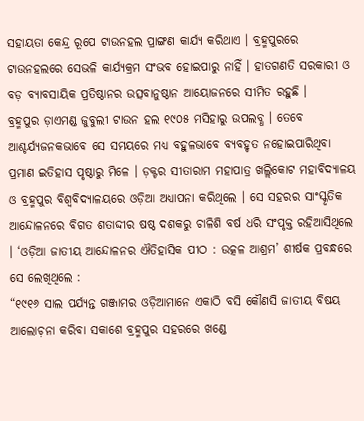ସହାୟତା କେନ୍ଦ୍ର ରୂପେ ଟାଉନହଲ ପ୍ରାଙ୍ଗଣ କାର୍ଯ୍ୟ କରିଥାଏ । ବ୍ରହ୍ମପୁରରେ ଟାଉନହଲରେ ସେଭଳି କାର୍ଯ୍ୟକ୍ରମ ସଂଭବ ହୋଇପାରୁ ନାହିଁ । ହାତଗଣତି ସରକାରୀ ଓ ବଡ଼ ବ୍ୟାବସାୟିକ ପ୍ରତିଷ୍ଠାନର ଉତ୍ସବାନୁଷ୍ଠାନ ଆୟୋଜନରେ ସୀମିତ ରହୁଛି ।
ବ୍ରହ୍ମପୁର ଡ଼ାଏମଣ୍ଡ ଜୁବୁଲୀ ଟାଉନ ହଲ ୧୯୦୫ ମସିହାରୁ ଉପଲବ୍ଧ । ତେବେ ଆଶ୍ଚର୍ଯ୍ୟଜନକଭାବେ ସେ ସମୟରେ ମଧ୍ୟ ବହୁଳଭାବେ ବ୍ୟବହୃତ ନହୋଇପାରିଥିବା ପ୍ରମାଣ ଇତିହାସ ପୃଷ୍ଠାରୁ ମିଳେ । ଡ଼କ୍ଟର ସୀତାରାମ ମହାପାତ୍ର ଖଲ୍ଲିକୋଟ ମହାବିଦ୍ୟାଳୟ ଓ ବ୍ରହ୍ମପୁର ବିଶ୍ୱବିଦ୍ୟାଳୟରେ ଓଡ଼ିଆ ଅଧ୍ୟାପନା କରିଥିଲେ । ସେ ସହରର ସାଂସ୍କୃତିକ ଆନ୍ଦୋଳନରେ ବିଗତ ଶତାଦ୍ଦୀର ଷଷ୍ଠ ଦଶକରୁ ଚାଳିଶି ବର୍ଷ ଧରି ସଂପୃକ୍ତ ରହିଆସିଥିଲେ । ‘ଓଡ଼ିଆ ଜାତୀୟ ଆନ୍ଦୋଳନର ଐତିହାସିକ ପୀଠ : ଉତ୍କଳ ଆଶ୍ରମ’ ଶୀର୍ଷକ ପ୍ରବନ୍ଧରେ ସେ ଲେଖିଥିଲେ :
“୧୯୧୬ ସାଲ ପର୍ଯ୍ୟନ୍ତ ଗଞ୍ଜାମର ଓଡ଼ିଆମାନେ ଏକାଠି ବସି କୌଣସି ଜାତୀୟ ବିଷୟ ଆଲୋଚ଼ନା କରିବା ସକାଶେ ବ୍ରହ୍ମପୁର ସହରରେ ଖଣ୍ଡେ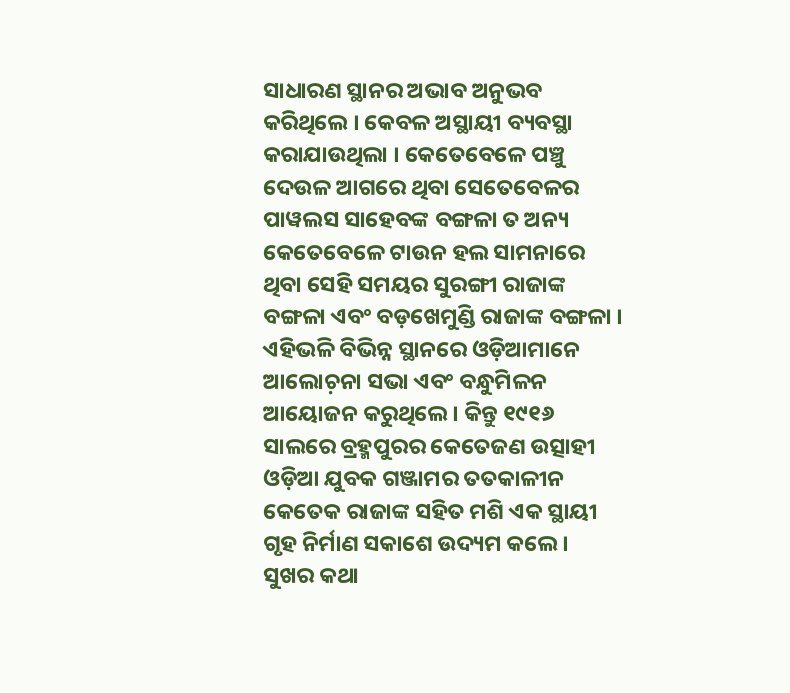ସାଧାରଣ ସ୍ଥାନର ଅଭାବ ଅନୁଭବ କରିଥିଲେ । କେବଳ ଅସ୍ଥାୟୀ ବ୍ୟବସ୍ଥା କରାଯାଉଥିଲା । କେତେବେଳେ ପଞ୍ଚୁ ଦେଉଳ ଆଗରେ ଥିବା ସେତେବେଳର ପାୱଲସ ସାହେବଙ୍କ ବଙ୍ଗଳା ତ ଅନ୍ୟ କେତେବେଳେ ଟାଉନ ହଲ ସାମନାରେ ଥିବା ସେହି ସମୟର ସୁରଙ୍ଗୀ ରାଜାଙ୍କ ବଙ୍ଗଳା ଏବଂ ବଡ଼ଖେମୁଣ୍ଡି ରାଜାଙ୍କ ବଙ୍ଗଳା । ଏହିଭଳି ବିଭିନ୍ନ ସ୍ଥାନରେ ଓଡ଼ିଆମାନେ ଆଲୋଚ଼ନା ସଭା ଏବଂ ବନ୍ଧୁମିଳନ ଆୟୋଜନ କରୁଥିଲେ । କିନ୍ତୁ ୧୯୧୬ ସାଲରେ ବ୍ରହ୍ମପୁରର କେତେଜଣ ଉତ୍ସାହୀ ଓଡ଼ିଆ ଯୁବକ ଗଞ୍ଜାମର ତତକାଳୀନ କେତେକ ରାଜାଙ୍କ ସହିତ ମଶି ଏକ ସ୍ଥାୟୀ ଗୃହ ନିର୍ମାଣ ସକାଶେ ଉଦ୍ୟମ କଲେ । ସୁଖର କଥା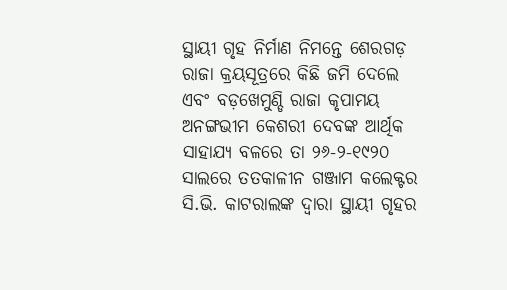ସ୍ଥାୟୀ ଗୃହ ନିର୍ମାଣ ନିମନ୍ତେ ଶେରଗଡ଼ ରାଜା କ୍ରୟସୂତ୍ରରେ କିଛି ଜମି ଦେଲେ ଏବଂ ବଡ଼ଖେମୁଣ୍ଡି ରାଜା କୃପାମୟ ଅନଙ୍ଗଭୀମ କେଶରୀ ଦେବଙ୍କ ଆର୍ଥିକ ସାହାଯ୍ୟ ବଳରେ ତା ୨୬-୨-୧୯୨୦ ସାଲରେ ତତକାଳୀନ ଗଞ୍ଜାମ କଲେକ୍ଟର ସି.ଭି. କାଟରାଲଙ୍କ ଦ୍ୱାରା ସ୍ଥାୟୀ ଗୃହର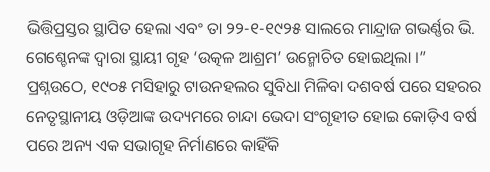ଭିତ୍ତିପ୍ରସ୍ତର ସ୍ଥାପିତ ହେଲା ଏବଂ ତା ୨୨-୧-୧୯୨୫ ସାଲରେ ମାନ୍ଦ୍ରାଜ ଗଭର୍ଣ୍ଣର ଭି. ଗେଶ୍ଚେନଙ୍କ ଦ୍ୱାରା ସ୍ଥାୟୀ ଗୃହ ‘ଉତ୍କଳ ଆଶ୍ରମ’ ଉନ୍ମୋଚିତ ହୋଇଥିଲା ।”
ପ୍ରଶ୍ନଉଠେ, ୧୯୦୫ ମସିହାରୁ ଟାଉନହଲର ସୁବିଧା ମିଳିବା ଦଶବର୍ଷ ପରେ ସହରର ନେତୃସ୍ଥାନୀୟ ଓଡ଼ିଆଙ୍କ ଉଦ୍ୟମରେ ଚାନ୍ଦା ଭେଦା ସଂଗୃହୀତ ହୋଇ କୋଡ଼ିଏ ବର୍ଷ ପରେ ଅନ୍ୟ ଏକ ସଭାଗୃହ ନିର୍ମାଣରେ କାହିଁକି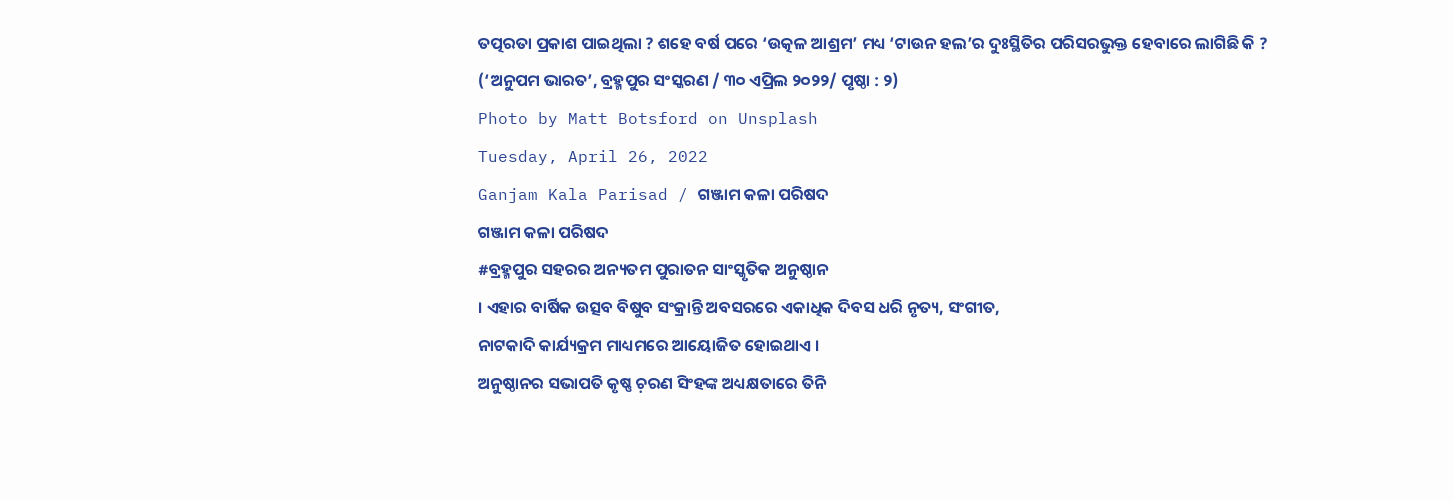ତତ୍ପରତା ପ୍ରକାଶ ପାଇଥିଲା ? ଶହେ ବର୍ଷ ପରେ ‘ଉତ୍କଳ ଆଶ୍ରମ’ ମଧ୍ୟ ‘ଟାଉନ ହଲ’ର ଦୁଃସ୍ଥିତିର ପରିସରଭୁକ୍ତ ହେବାରେ ଲାଗିଛି କି ?
(‘ଅନୁପମ ଭାରତ’, ବ୍ରହ୍ମପୁର ସଂସ୍କରଣ / ୩୦ ଏପ୍ରିଲ ୨୦୨୨/ ପୃଷ୍ଠା : ୨)
Photo by Matt Botsford on Unsplash
Tuesday, April 26, 2022
Ganjam Kala Parisad / ଗଞ୍ଜାମ କଳା ପରିଷଦ
ଗଞ୍ଜାମ କଳା ପରିଷଦ
#ବ୍ରହ୍ମପୁର ସହରର ଅନ୍ୟତମ ପୁରାତନ ସାଂସ୍କୃତିକ ଅନୁଷ୍ଠାନ
। ଏହାର ବାର୍ଷିକ ଉତ୍ସବ ବିଷୁବ ସଂକ୍ରାନ୍ତି ଅବସରରେ ଏକାଧିକ ଦିବସ ଧରି ନୃତ୍ୟ, ସଂଗୀତ,
ନାଟକାଦି କାର୍ଯ୍ୟକ୍ରମ ମାଧ୍ୟମରେ ଆୟୋଜିତ ହୋଇଥାଏ ।
ଅନୁଷ୍ଠାନର ସଭାପତି କୃଷ୍ଣ ଚ଼ରଣ ସିଂହଙ୍କ ଅଧ୍ୟକ୍ଷତାରେ ତିନି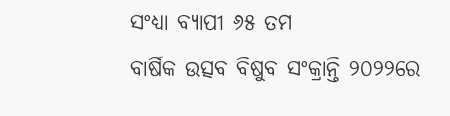ସଂଧ୍ୟା ବ୍ୟାପୀ ୬୫ ତମ
ବାର୍ଷିକ ଉତ୍ସବ ବିଷୁବ ସଂକ୍ରାନ୍ତି ୨୦୨୨ରେ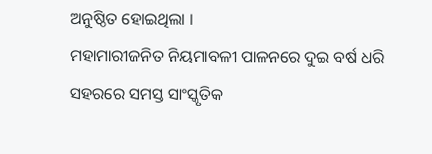ଅନୁଷ୍ଠିତ ହୋଇଥିଲା ।
ମହାମାରୀଜନିତ ନିୟମାବଳୀ ପାଳନରେ ଦୁଇ ବର୍ଷ ଧରି ସହରରେ ସମସ୍ତ ସାଂସ୍କୃତିକ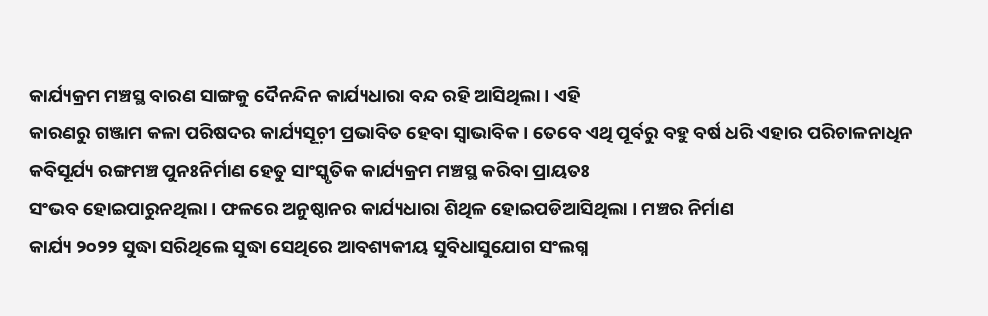କାର୍ଯ୍ୟକ୍ରମ ମଞ୍ଚସ୍ଥ ବାରଣ ସାଙ୍ଗକୁ ଦୈନନ୍ଦିନ କାର୍ଯ୍ୟଧାରା ବନ୍ଦ ରହି ଆସିଥିଲା । ଏହି
କାରଣରୁ ଗଞ୍ଜାମ କଳା ପରିଷଦର କାର୍ଯ୍ୟସୂଚ଼ୀ ପ୍ରଭାବିତ ହେବା ସ୍ୱାଭାବିକ । ତେବେ ଏଥି ପୂର୍ବରୁ ବହୁ ବର୍ଷ ଧରି ଏହାର ପରିଚାଳନାଧିନ
କବିସୂର୍ଯ୍ୟ ରଙ୍ଗମଞ୍ଚ ପୁନଃନିର୍ମାଣ ହେତୁ ସାଂସ୍କୃତିକ କାର୍ଯ୍ୟକ୍ରମ ମଞ୍ଚସ୍ଥ କରିବା ପ୍ରାୟତଃ
ସଂଭବ ହୋଇପାରୁନଥିଲା । ଫଳରେ ଅନୁଷ୍ଠାନର କାର୍ଯ୍ୟଧାରା ଶିଥିଳ ହୋଇପଡିଆସିଥିଲା । ମଞ୍ଚର ନିର୍ମାଣ
କାର୍ଯ୍ୟ ୨୦୨୨ ସୁଦ୍ଧା ସରିଥିଲେ ସୁଦ୍ଧା ସେଥିରେ ଆବଶ୍ୟକୀୟ ସୁବିଧାସୁଯୋଗ ସଂଲଗ୍ନ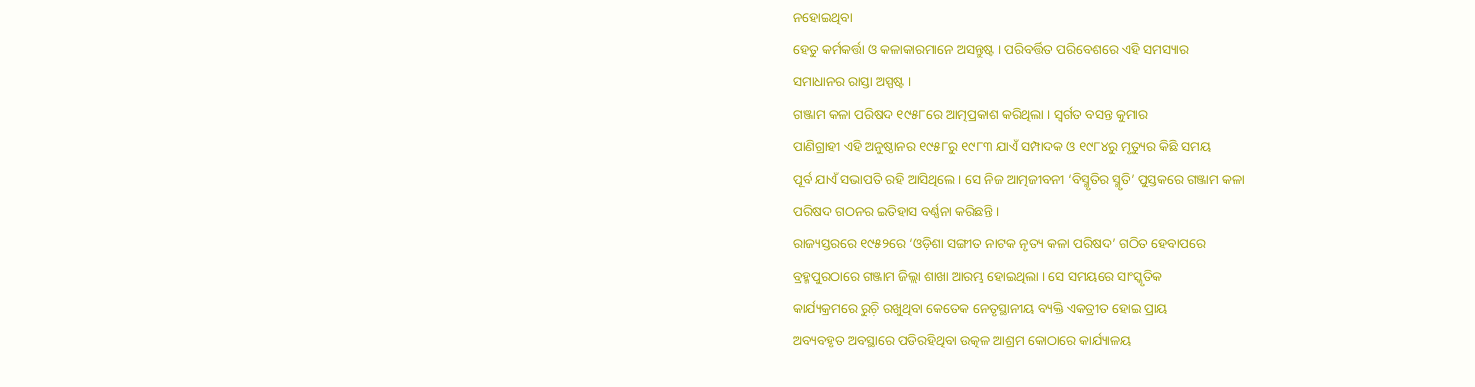ନହୋଇଥିବା
ହେତୁ କର୍ମକର୍ତ୍ତା ଓ କଳାକାରମାନେ ଅସନ୍ତୁଷ୍ଟ । ପରିବର୍ତ୍ତିତ ପରିବେଶରେ ଏହି ସମସ୍ୟାର
ସମାଧାନର ରାସ୍ତା ଅସ୍ପଷ୍ଟ ।
ଗଞ୍ଜାମ କଳା ପରିଷଦ ୧୯୫୮ରେ ଆତ୍ମପ୍ରକାଶ କରିଥିଲା । ସ୍ୱର୍ଗତ ବସନ୍ତ କୁମାର
ପାଣିଗ୍ରାହୀ ଏହି ଅନୁଷ୍ଠାନର ୧୯୫୮ରୁ ୧୯୮୩ ଯାଏଁ ସମ୍ପାଦକ ଓ ୧୯୮୪ରୁ ମୃତ୍ୟୁର କିଛି ସମୟ
ପୂର୍ବ ଯାଏଁ ସଭାପତି ରହି ଆସିଥିଲେ । ସେ ନିଜ ଆତ୍ମଜୀବନୀ ‘ବିସ୍ମୃତିର ସ୍ମୃତି’ ପୁସ୍ତକରେ ଗଞ୍ଜାମ କଳା
ପରିଷଦ ଗଠନର ଇତିହାସ ବର୍ଣ୍ଣନା କରିଛନ୍ତି ।
ରାଜ୍ୟସ୍ତରରେ ୧୯୫୨ରେ ‘ଓଡ଼ିଶା ସଙ୍ଗୀତ ନାଟକ ନୃତ୍ୟ କଳା ପରିଷଦ’ ଗଠିତ ହେବାପରେ
ବ୍ରହ୍ମପୁରଠାରେ ଗଞ୍ଜାମ ଜିଲ୍ଲା ଶାଖା ଆରମ୍ଭ ହୋଇଥିଲା । ସେ ସମୟରେ ସାଂସ୍କୃତିକ
କାର୍ଯ୍ୟକ୍ରମରେ ରୁଚ଼ି ରଖୁଥିବା କେତେକ ନେତୃସ୍ଥାନୀୟ ବ୍ୟକ୍ତି ଏକତ୍ରୀତ ହୋଇ ପ୍ରାୟ
ଅବ୍ୟବହୃତ ଅବସ୍ଥାରେ ପଡିରହିଥିବା ଉତ୍କଳ ଆଶ୍ରମ କୋଠାରେ କାର୍ଯ୍ୟାଳୟ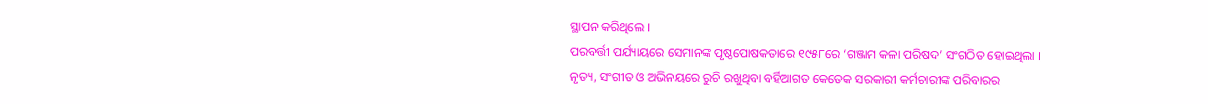ସ୍ଥାପନ କରିଥିଲେ ।
ପରବର୍ତ୍ତୀ ପର୍ଯ୍ୟାୟରେ ସେମାନଙ୍କ ପୃଷ୍ଠପୋଷକତାରେ ୧୯୫୮ରେ ‘ଗଞ୍ଜାମ କଳା ପରିଷଦ’ ସଂଗଠିତ ହୋଇଥିଲା ।
ନୃତ୍ୟ, ସଂଗୀତ ଓ ଅଭିନୟରେ ରୁଚି ରଖୁଥିବା ବର୍ହିଆଗତ କେତେକ ସରକାରୀ କର୍ମଚାରୀଙ୍କ ପରିବାରର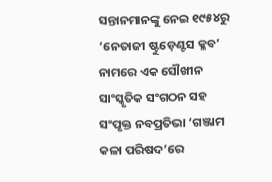ସନ୍ତାନମାନଙ୍କୁ ନେଇ ୧୯୫୪ରୁ ‘ନେତାଜୀ ଷ୍ଟୁଡ଼େଣ୍ଟସ କ୍ଳବ’ ନାମରେ ଏକ ସୌଖୀନ
ସାଂସ୍କୃତିକ ସଂଗଠନ ସହ ସଂପୃକ୍ତ ନବପ୍ରତିଭା ‘ଗଞ୍ଜାମ କଳା ପରିଷଦ’ରେ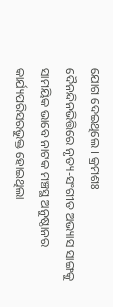ଯୋଗ ଦେଇଥିଲେ । କ୍ରମଶଃ
ଦୈନନ୍ଦିନଭିତ୍ତିରେ ନୃତ୍ୟ-ସଂଗୀତ ଅଭ୍ୟାସ ସାଙ୍ଗକୁ ସାମୟିକ ଭାବେ ନାଟକ ମଞ୍ଚସ୍ଥ ଅନୁଷ୍ଠାନର
କାର୍ଯ୍ୟପରିସରଭୁକ୍ତ ହୋଇଥିଲା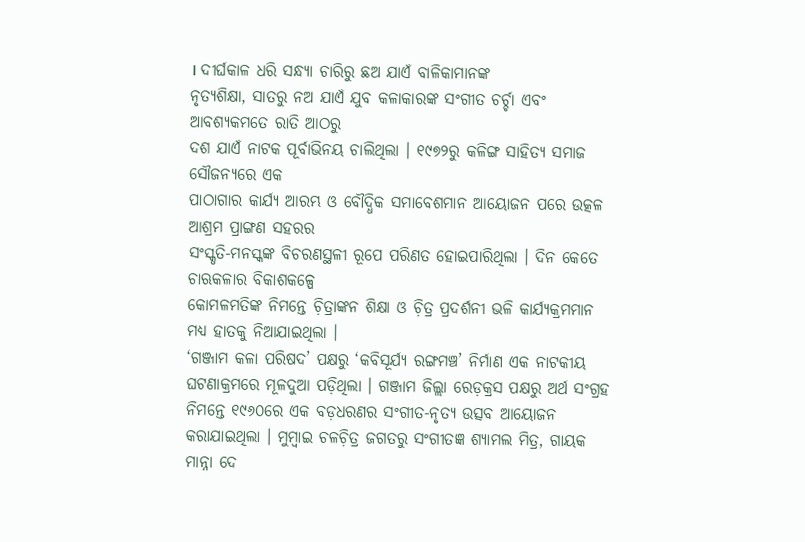। ଦୀର୍ଘକାଳ ଧରି ସନ୍ଧ୍ୟା ଚାରିରୁ ଛଅ ଯାଏଁ ବାଳିକାମାନଙ୍କ
ନୃତ୍ୟଶିକ୍ଷା, ସାତରୁ ନଅ ଯାଏଁ ଯୁବ କଳାକାରଙ୍କ ସଂଗୀତ ଚର୍ଚ୍ଚା ଏବଂ ଆବଶ୍ୟକମତେ ରାତି ଆଠରୁ
ଦଶ ଯାଏଁ ନାଟକ ପୂର୍ବାଭିନୟ ଚାଲିଥିଲା । ୧୯୭୨ରୁ କଳିଙ୍ଗ ସାହିତ୍ୟ ସମାଜ ସୌଜନ୍ୟରେ ଏକ
ପାଠାଗାର କାର୍ଯ୍ୟ ଆରମ୍ଭ ଓ ବୌଦ୍ଧିକ ସମାବେଶମାନ ଆୟୋଜନ ପରେ ଉତ୍କଳ ଆଶ୍ରମ ପ୍ରାଙ୍ଗଣ ସହରର
ସଂସ୍କୃତି-ମନସ୍କଙ୍କ ବିଚରଣସ୍ଥଳୀ ରୂପେ ପରିଣତ ହୋଇପାରିଥିଲା । ଦିନ କେତେ ଚାଋକଳାର ବିକାଶକଳ୍ପେ
କୋମଳମତିଙ୍କ ନିମନ୍ତେ ଚ଼ିତ୍ରାଙ୍କନ ଶିକ୍ଷା ଓ ଚ଼ିତ୍ର ପ୍ରଦର୍ଶନୀ ଭଳି କାର୍ଯ୍ୟକ୍ରମମାନ
ମଧ୍ୟ ହାତକୁ ନିଆଯାଇଥିଲା ।
‘ଗଞ୍ଜାମ କଳା ପରିଷଦ’ ପକ୍ଷରୁ ‘କବିସୂର୍ଯ୍ୟ ରଙ୍ଗମଞ୍ଚ’ ନିର୍ମାଣ ଏକ ନାଟକୀୟ ଘଟଣାକ୍ରମରେ ମୂଳଦୁଆ ପଡ଼ିଥିଲା । ଗଞ୍ଜାମ ଜିଲ୍ଲା ରେଡ଼କ୍ରସ ପକ୍ଷରୁ ଅର୍ଥ ସଂଗ୍ରହ ନିମନ୍ତେ ୧୯୬୦ରେ ଏକ ବଡ଼ଧରଣର ସଂଗୀତ-ନୃତ୍ୟ ଉତ୍ସବ ଆୟୋଜନ କରାଯାଇଥିଲା । ମୁମ୍ୱାଇ ଚଳଚ଼ିତ୍ର ଜଗତରୁ ସଂଗୀତଜ୍ଞ ଶ୍ୟାମଲ ମିତ୍ର, ଗାୟକ ମାନ୍ନା ଦେ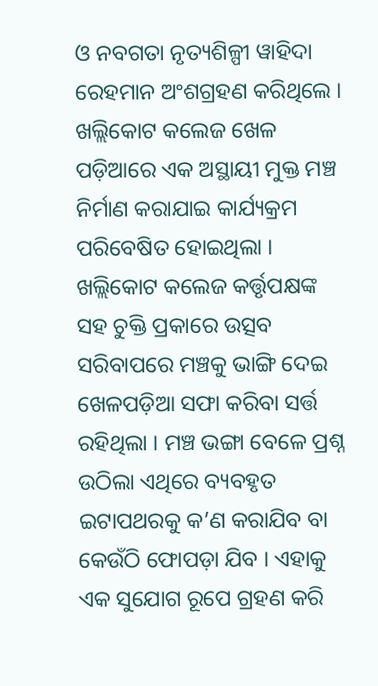ଓ ନବଗତା ନୃତ୍ୟଶିଳ୍ପୀ ୱାହିଦା ରେହମାନ ଅଂଶଗ୍ରହଣ କରିଥିଲେ । ଖଲ୍ଲିକୋଟ କଲେଜ ଖେଳ ପଡ଼ିଆରେ ଏକ ଅସ୍ଥାୟୀ ମୁକ୍ତ ମଞ୍ଚ ନିର୍ମାଣ କରାଯାଇ କାର୍ଯ୍ୟକ୍ରମ ପରିବେଷିତ ହୋଇଥିଲା । ଖଲ୍ଲିକୋଟ କଲେଜ କର୍ତ୍ତୃପକ୍ଷଙ୍କ ସହ ଚୁକ୍ତି ପ୍ରକାରେ ଉତ୍ସବ ସରିବାପରେ ମଞ୍ଚକୁ ଭାଙ୍ଗି ଦେଇ ଖେଳପଡ଼ିଆ ସଫା କରିବା ସର୍ତ୍ତ ରହିଥିଲା । ମଞ୍ଚ ଭଙ୍ଗା ବେଳେ ପ୍ରଶ୍ନ ଉଠିଲା ଏଥିରେ ବ୍ୟବହୃତ ଇଟାପଥରକୁ କ’ଣ କରାଯିବ ବା କେଉଁଠି ଫୋପଡ଼ା ଯିବ । ଏହାକୁ ଏକ ସୁଯୋଗ ରୂପେ ଗ୍ରହଣ କରି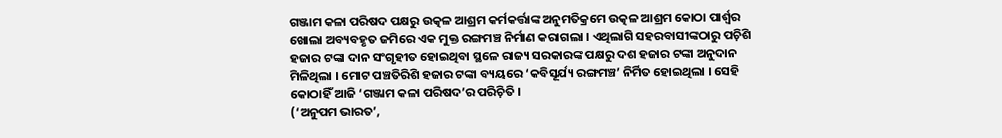ଗଞ୍ଜାମ କଳା ପରିଷଦ ପକ୍ଷରୁ ଉତ୍କଳ ଆଶ୍ରମ କର୍ମକର୍ତ୍ତାଙ୍କ ଅନୁମତିକ୍ରମେ ଉତ୍କଳ ଆଶ୍ରମ କୋଠା ପାର୍ଶ୍ୱର ଖୋଲା ଅବ୍ୟବହୃତ ଜମିରେ ଏକ ମୁକ୍ତ ରଙ୍ଗମଞ୍ଚ ନିର୍ମାଣ କରାଗଲା । ଏଥିଲାଗି ସହରବାସୀଙ୍କଠାରୁ ପଚ଼ିଶି ହଜାର ଟଙ୍କା ଦାନ ସଂଗୃହୀତ ହୋଇଥିବା ସ୍ଥଳେ ରାଜ୍ୟ ସରକାରଙ୍କ ପକ୍ଷରୁ ଦଶ ହଜାର ଟଙ୍କା ଅନୁଦାନ ମିଳିଥିଲା । ମୋଟ ପଞ୍ଚତିରିଶି ହଜାର ଟଙ୍କା ବ୍ୟୟରେ ‘କବିସୂର୍ଯ୍ୟ ରଙ୍ଗମଞ୍ଚ’ ନିର୍ମିତ ହୋଇଥିଲା । ସେହି କୋଠାହିଁ ଆଜି ‘ଗଞ୍ଜାମ କଳା ପରିଷଦ’ର ପରିଚ଼ିତି ।
(‘ଅନୁପମ ଭାରତ’,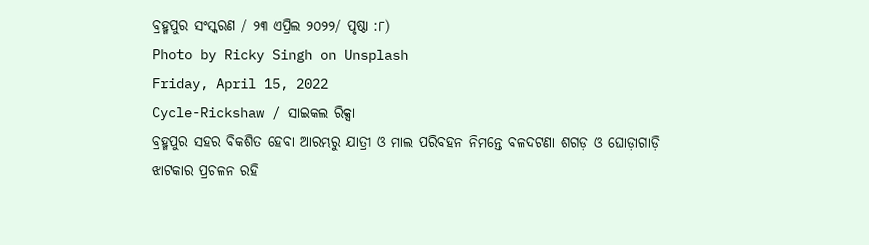ବ୍ରହ୍ମପୁର ସଂସ୍କରଣ / ୨୩ ଏପ୍ରିଲ ୨୦୨୨/ ପୃଷ୍ଠା :୮)
Photo by Ricky Singh on Unsplash
Friday, April 15, 2022
Cycle-Rickshaw / ସାଇକଲ ରିକ୍ସା
ବ୍ରହ୍ମପୁର ସହର ବିକଶିତ ହେବା ଆରମ୍ଭରୁ ଯାତ୍ରୀ ଓ ମାଲ ପରିବହନ ନିମନ୍ତେ ବଳଦଟଣା ଶଗଡ଼ ଓ ଘୋଡ଼ାଗାଡ଼ି ଝାଟକାର ପ୍ରଚଳନ ରହି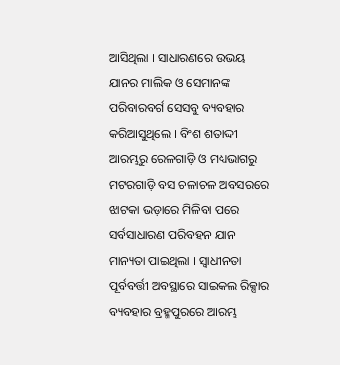ଆସିଥିଲା । ସାଧାରଣରେ ଉଭୟ ଯାନର ମାଲିକ ଓ ସେମାନଙ୍କ ପରିବାରବର୍ଗ ସେସବୁ ବ୍ୟବହାର କରିଆସୁଥିଲେ । ବିଂଶ ଶତାଦ୍ଦୀ ଆରମ୍ଭରୁ ରେଳଗାଡ଼ି ଓ ମଧ୍ୟଭାଗରୁ ମଟରଗାଡ଼ି ବସ ଚଳାଚଳ ଅବସରରେ ଝାଟକା ଭଡ଼ାରେ ମିଳିବା ପରେ ସର୍ବସାଧାରଣ ପରିବହନ ଯାନ ମାନ୍ୟତା ପାଇଥିଲା । ସ୍ୱାଧୀନତା ପୂର୍ବବର୍ତ୍ତୀ ଅବସ୍ଥାରେ ସାଇକଲ ରିକ୍ସାର ବ୍ୟବହାର ବ୍ରହ୍ମପୁରରେ ଆରମ୍ଭ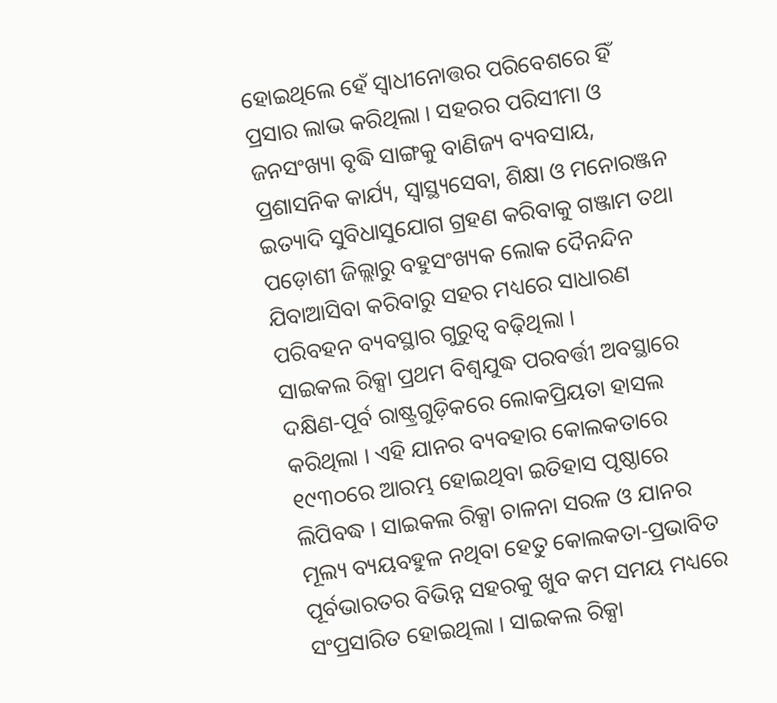ହୋଇଥିଲେ ହେଁ ସ୍ୱାଧୀନୋତ୍ତର ପରିବେଶରେ ହିଁ ପ୍ରସାର ଲାଭ କରିଥିଲା । ସହରର ପରିସୀମା ଓ ଜନସଂଖ୍ୟା ବୃଦ୍ଧି ସାଙ୍ଗକୁ ବାଣିଜ୍ୟ ବ୍ୟବସାୟ, ପ୍ରଶାସନିକ କାର୍ଯ୍ୟ, ସ୍ୱାସ୍ଥ୍ୟସେବା, ଶିକ୍ଷା ଓ ମନୋରଞ୍ଜନ ଇତ୍ୟାଦି ସୁବିଧାସୁଯୋଗ ଗ୍ରହଣ କରିବାକୁ ଗଞ୍ଜାମ ତଥା ପଡ଼ୋଶୀ ଜିଲ୍ଲାରୁ ବହୁସଂଖ୍ୟକ ଲୋକ ଦୈନନ୍ଦିନ ଯିବାଆସିବା କରିବାରୁ ସହର ମଧ୍ୟରେ ସାଧାରଣ ପରିବହନ ବ୍ୟବସ୍ଥାର ଗୁରୁତ୍ୱ ବଢ଼ିଥିଲା ।
ସାଇକଲ ରିକ୍ସା ପ୍ରଥମ ବିଶ୍ୱଯୁଦ୍ଧ ପରବର୍ତ୍ତୀ ଅବସ୍ଥାରେ ଦକ୍ଷିଣ-ପୂର୍ବ ରାଷ୍ଟ୍ରଗୁଡ଼ିକରେ ଲୋକପ୍ରିୟତା ହାସଲ କରିଥିଲା । ଏହି ଯାନର ବ୍ୟବହାର କୋଲକତାରେ ୧୯୩୦ରେ ଆରମ୍ଭ ହୋଇଥିବା ଇତିହାସ ପୃଷ୍ଠାରେ ଲିପିବଦ୍ଧ । ସାଇକଲ ରିକ୍ସା ଚାଳନା ସରଳ ଓ ଯାନର ମୂଲ୍ୟ ବ୍ୟୟବହୁଳ ନଥିବା ହେତୁ କୋଲକତା-ପ୍ରଭାବିତ ପୂର୍ବଭାରତର ବିଭିନ୍ନ ସହରକୁ ଖୁବ କମ ସମୟ ମଧ୍ୟରେ ସଂପ୍ରସାରିତ ହୋଇଥିଲା । ସାଇକଲ ରିକ୍ସା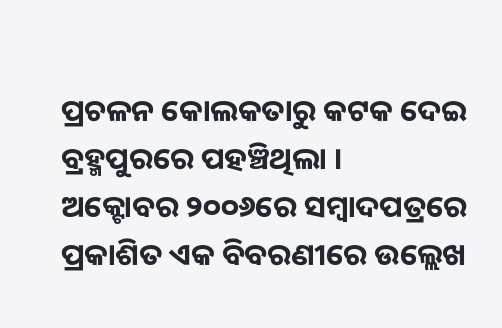ପ୍ରଚଳନ କୋଲକତାରୁ କଟକ ଦେଇ ବ୍ରହ୍ମପୁରରେ ପହଞ୍ଚିଥିଲା ।
ଅକ୍ଟୋବର ୨୦୦୬ରେ ସମ୍ୱାଦପତ୍ରରେ ପ୍ରକାଶିତ ଏକ ବିବରଣୀରେ ଉଲ୍ଲେଖ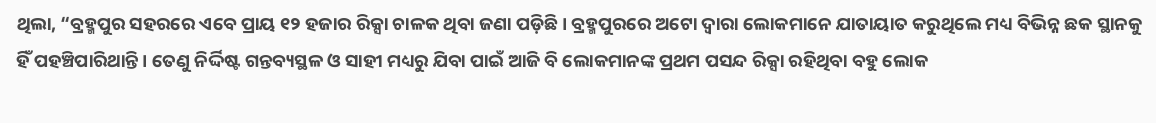ଥିଲା, “ବ୍ରହ୍ମପୁର ସହରରେ ଏବେ ପ୍ରାୟ ୧୨ ହଜାର ରିକ୍ସା ଚାଳକ ଥିବା ଜଣା ପଡ଼ିଛି । ବ୍ରହ୍ମପୁରରେ ଅଟୋ ଦ୍ୱାରା ଲୋକମାନେ ଯାତାୟାତ କରୁଥିଲେ ମଧ୍ୟ ବିଭିନ୍ନ ଛକ ସ୍ଥାନକୁ ହିଁ ପହଞ୍ଚିପାରିଥାନ୍ତି । ତେଣୁ ନିର୍ଦ୍ଦିଷ୍ଟ ଗନ୍ତବ୍ୟସ୍ଥଳ ଓ ସାହୀ ମଧ୍ୟରୁ ଯିବା ପାଇଁ ଆଜି ବି ଲୋକମାନଙ୍କ ପ୍ରଥମ ପସନ୍ଦ ରିକ୍ସା ରହିଥିବା ବହୁ ଲୋକ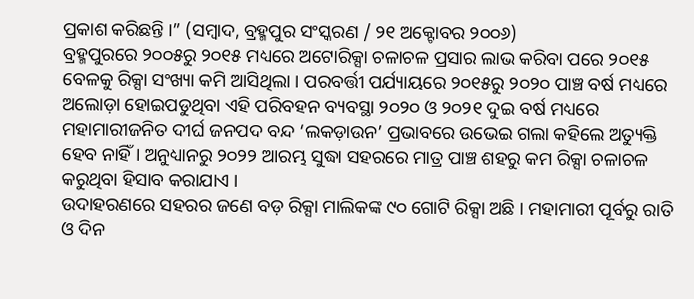ପ୍ରକାଶ କରିଛନ୍ତି ।” (ସମ୍ୱାଦ, ବ୍ରହ୍ମପୁର ସଂସ୍କରଣ / ୨୧ ଅକ୍ଟୋବର ୨୦୦୬)
ବ୍ରହ୍ମପୁରରେ ୨୦୦୫ରୁ ୨୦୧୫ ମଧ୍ୟରେ ଅଟୋରିକ୍ସା ଚଳାଚଳ ପ୍ରସାର ଲାଭ କରିବା ପରେ ୨୦୧୫ ବେଳକୁ ରିକ୍ସା ସଂଖ୍ୟା କମି ଆସିଥିଲା । ପରବର୍ତ୍ତୀ ପର୍ଯ୍ୟାୟରେ ୨୦୧୫ରୁ ୨୦୨୦ ପାଞ୍ଚ ବର୍ଷ ମଧ୍ୟରେ ଅଲୋଡ଼ା ହୋଇପଡୁଥିବା ଏହି ପରିବହନ ବ୍ୟବସ୍ଥା ୨୦୨୦ ଓ ୨୦୨୧ ଦୁଇ ବର୍ଷ ମଧ୍ୟରେ ମହାମାରୀଜନିତ ଦୀର୍ଘ ଜନପଦ ବନ୍ଦ ‘ଲକଡ଼ାଉନ’ ପ୍ରଭାବରେ ଉଭେଇ ଗଲା କହିଲେ ଅତ୍ୟୁକ୍ତି ହେବ ନାହିଁ । ଅନୁଧ୍ୟାନରୁ ୨୦୨୨ ଆରମ୍ଭ ସୁଦ୍ଧା ସହରରେ ମାତ୍ର ପାଞ୍ଚ ଶହରୁ କମ ରିକ୍ସା ଚଳାଚଳ କରୁଥିବା ହିସାବ କରାଯାଏ ।
ଉଦାହରଣରେ ସହରର ଜଣେ ବଡ଼ ରିକ୍ସା ମାଲିକଙ୍କ ୯୦ ଗୋଟି ରିକ୍ସା ଅଛି । ମହାମାରୀ ପୂର୍ବରୁ ରାତି ଓ ଦିନ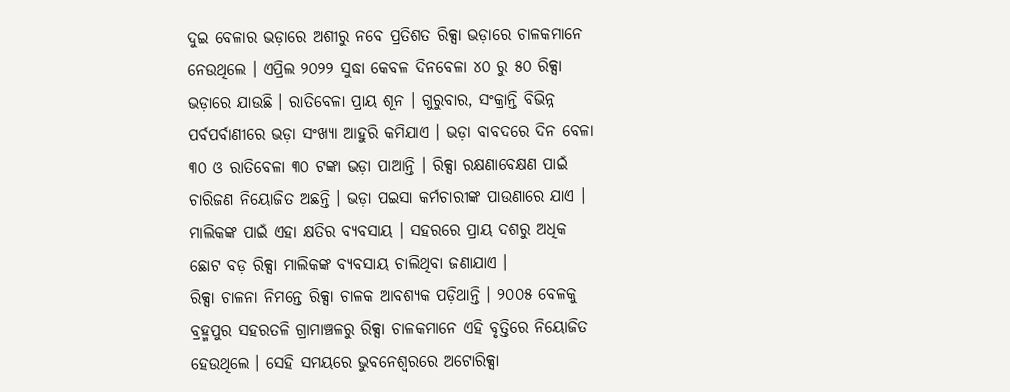ଦୁଇ ବେଳାର ଭଡ଼ାରେ ଅଶୀରୁ ନବେ ପ୍ରତିଶତ ରିକ୍ସା ଭଡ଼ାରେ ଚାଳକମାନେ ନେଉଥିଲେ । ଏପ୍ରିଲ ୨୦୨୨ ସୁଦ୍ଧା କେବଳ ଦିନବେଳା ୪୦ ରୁ ୫୦ ରିକ୍ସା ଭଡ଼ାରେ ଯାଉଛି । ରାତିବେଳା ପ୍ରାୟ ଶୂନ । ଗୁରୁବାର, ସଂକ୍ରାନ୍ତି ବିଭିନ୍ନ ପର୍ବପର୍ବାଣୀରେ ଭଡ଼ା ସଂଖ୍ୟା ଆହୁରି କମିଯାଏ । ଭଡ଼ା ବାବଦରେ ଦିନ ବେଳା ୩୦ ଓ ରାତିବେଳା ୩୦ ଟଙ୍କା ଭଡ଼ା ପାଆନ୍ତି । ରିକ୍ସା ରକ୍ଷଣାବେକ୍ଷଣ ପାଇଁ ଚାରିଜଣ ନିୟୋଜିତ ଅଛନ୍ତି । ଭଡ଼ା ପଇସା କର୍ମଚାରୀଙ୍କ ପାଉଣାରେ ଯାଏ । ମାଲିକଙ୍କ ପାଇଁ ଏହା କ୍ଷତିର ବ୍ୟବସାୟ । ସହରରେ ପ୍ରାୟ ଦଶରୁ ଅଧିକ ଛୋଟ ବଡ଼ ରିକ୍ସା ମାଲିକଙ୍କ ବ୍ୟବସାୟ ଚାଲିଥିବା ଜଣାଯାଏ ।
ରିକ୍ସା ଚାଳନା ନିମନ୍ତେ ରିକ୍ସା ଚାଳକ ଆବଶ୍ୟକ ପଡ଼ିଥାନ୍ତି । ୨୦୦୫ ବେଳକୁ ବ୍ରହ୍ମପୁର ସହରତଳି ଗ୍ରାମାଞ୍ଚଳରୁ ରିକ୍ସା ଚାଳକମାନେ ଏହି ବୃତ୍ତିରେ ନିୟୋଜିତ ହେଉଥିଲେ । ସେହି ସମୟରେ ଭୁବନେଶ୍ୱରରେ ଅଟୋରିକ୍ସା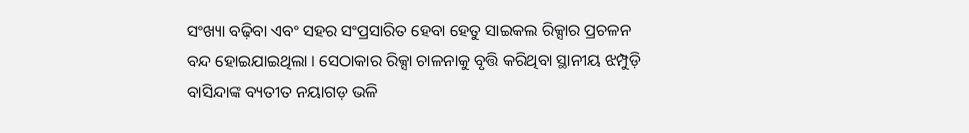ସଂଖ୍ୟା ବଢ଼ିବା ଏବଂ ସହର ସଂପ୍ରସାରିତ ହେବା ହେତୁ ସାଇକଲ ରିକ୍ସାର ପ୍ରଚଳନ ବନ୍ଦ ହୋଇଯାଇଥିଲା । ସେଠାକାର ରିକ୍ସା ଚାଳନାକୁ ବୃତ୍ତି କରିଥିବା ସ୍ଥାନୀୟ ଝମ୍ପୁଡ଼ି ବାସିନ୍ଦାଙ୍କ ବ୍ୟତୀତ ନୟାଗଡ଼ ଭଳି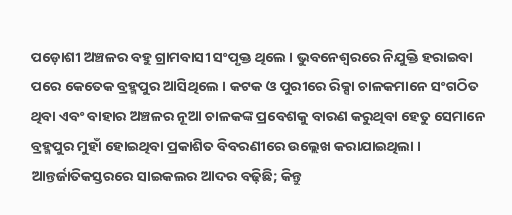ପଡ଼ୋଶୀ ଅଞ୍ଚଳର ବହୁ ଗ୍ରାମବାସୀ ସଂପୃକ୍ତ ଥିଲେ । ଭୁବନେଶ୍ୱରରେ ନିଯୁକ୍ତି ହରାଇବା ପରେ କେତେକ ବ୍ରହ୍ମପୁର ଆସିଥିଲେ । କଟକ ଓ ପୁରୀରେ ରିକ୍ସା ଚାଳକମାନେ ସଂଗଠିତ ଥିବା ଏବଂ ବାହାର ଅଞ୍ଚଳର ନୂଆ ଚାଳକଙ୍କ ପ୍ରବେଶକୁ ବାରଣ କରୁଥିବା ହେତୁ ସେମାନେ ବ୍ରହ୍ମପୁର ମୁହାଁ ହୋଇଥିବା ପ୍ରକାଶିତ ବିବରଣୀରେ ଉଲ୍ଲେଖ କରାଯାଇଥିଲା ।
ଆନ୍ତର୍ଜାତିକସ୍ତରରେ ସାଇକଲର ଆଦର ବଢ଼ିଛି; କିନ୍ତୁ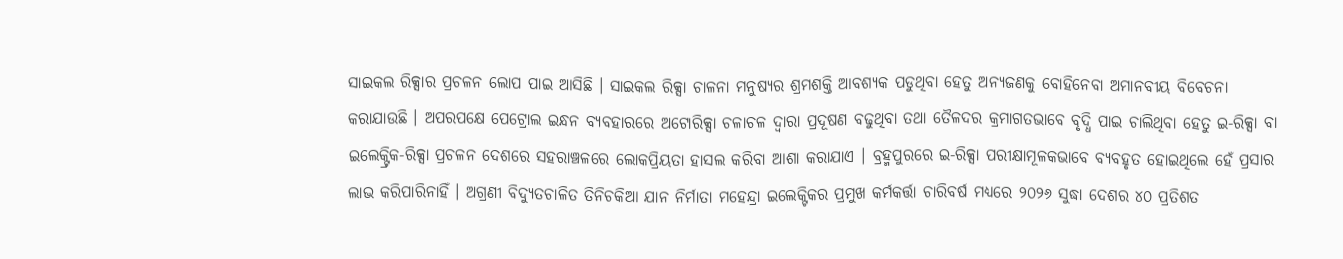ସାଇକଲ ରିକ୍ସାର ପ୍ରଚଳନ ଲୋପ ପାଇ ଆସିଛି । ସାଇକଲ ରିକ୍ସା ଚାଳନା ମନୁଷ୍ୟର ଶ୍ରମଶକ୍ତି ଆବଶ୍ୟକ ପଡୁଥିବା ହେତୁ ଅନ୍ୟଜଣକୁ ବୋହିନେବା ଅମାନବୀୟ ବିବେଚନା କରାଯାଉଛି । ଅପରପକ୍ଷେ ପେଟ୍ରୋଲ ଇନ୍ଧନ ବ୍ୟବହାରରେ ଅଟୋରିକ୍ସା ଚଳାଚଳ ଦ୍ୱାରା ପ୍ରଦୂଷଣ ବଢୁଥିବା ତଥା ତୈଳଦର କ୍ରମାଗତଭାବେ ବୃଦ୍ଧି ପାଇ ଚାଲିଥିବା ହେତୁ ଇ-ରିକ୍ସା ବା ଇଲେକ୍ଟ୍ରିକ-ରିକ୍ସା ପ୍ରଚଳନ ଦେଶରେ ସହରାଞ୍ଚଳରେ ଲୋକପ୍ରିୟତା ହାସଲ କରିବା ଆଶା କରାଯାଏ । ବ୍ରହ୍ମପୁରରେ ଇ-ରିକ୍ସା ପରୀକ୍ଷାମୂଳକଭାବେ ବ୍ୟବହୃତ ହୋଇଥିଲେ ହେଁ ପ୍ରସାର ଲାଭ କରିପାରିନାହିଁ । ଅଗ୍ରଣୀ ବିଦ୍ୟୁତଚାଳିତ ତିନିଚକିଆ ଯାନ ନିର୍ମାତା ମହେନ୍ଦ୍ରା ଇଲେକ୍ଟିକର ପ୍ରମୁଖ କର୍ମକର୍ତ୍ତା ଚାରିବର୍ଷ ମଧ୍ୟରେ ୨୦୨୬ ସୁଦ୍ଧା ଦେଶର ୪୦ ପ୍ରତିଶତ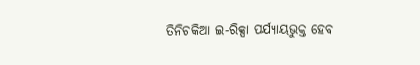ତିନିଚକିଆ ଇ-ରିକ୍ସା ପର୍ଯ୍ୟାୟଭୁକ୍ତ ହେବ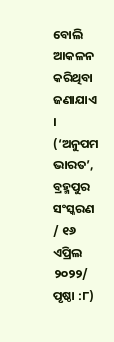ବୋଲି ଆକଳନ କରିଥିବା ଜଣାଯାଏ ।
(‘ଅନୁପମ ଭାରତ’, ବ୍ରହ୍ମପୁର ସଂସ୍କରଣ / ୧୬ ଏପ୍ରିଲ ୨୦୨୨/ ପୃଷ୍ଠା :୮)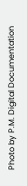Photo by P.M. Digital Documentation